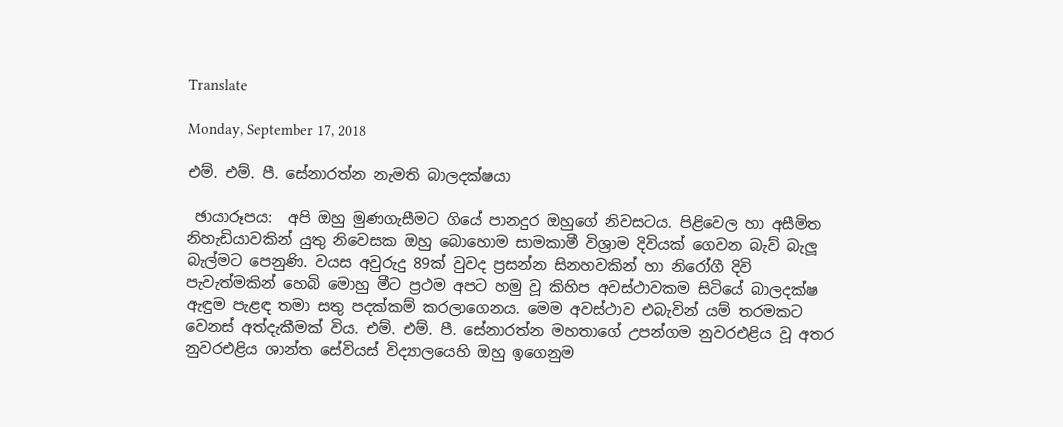Translate

Monday, September 17, 2018

එම්. එම්. පී. සේනාරත්න නැමති බාලදක්ෂයා

 ඡායාරූපය:  අපි ඔහු මුණගැසීමට ගියේ පානදුර ඔහුගේ නිවසටය. පිළිවෙල හා අසීමිත නිහැඩියාවකින් යුතු නිවෙසක ඔහු බොහොම සාමකාමී විශ්‍රාම දිවියක් ගෙවන බැව් බැලූ බැල්මට පෙනුණි. වයස අවුරුදු 89ක් වුවද ප්‍රසන්න සිනහවකින් හා නිරෝගී දිවි පැවැත්මකින් හෙබි මොහු මීට ප්‍රථම අපට හමු වූ කිහිප අවස්ථාවකම සිටියේ බාලදක්ෂ ඇඳුම පැළඳ තමා සතු පදක්කම් කරලාගෙනය. මෙම අවස්ථාව එබැවින් යම් තරමකට වෙනස් අත්දැකීමක් විය. එම්. එම්. පී. සේනාරත්න මහතාගේ උපන්ගම නුවරඑළිය වූ අතර නුවරඑළිය ශාන්ත සේවියස් විද්‍යාලයෙහි ඔහු ඉගෙනුම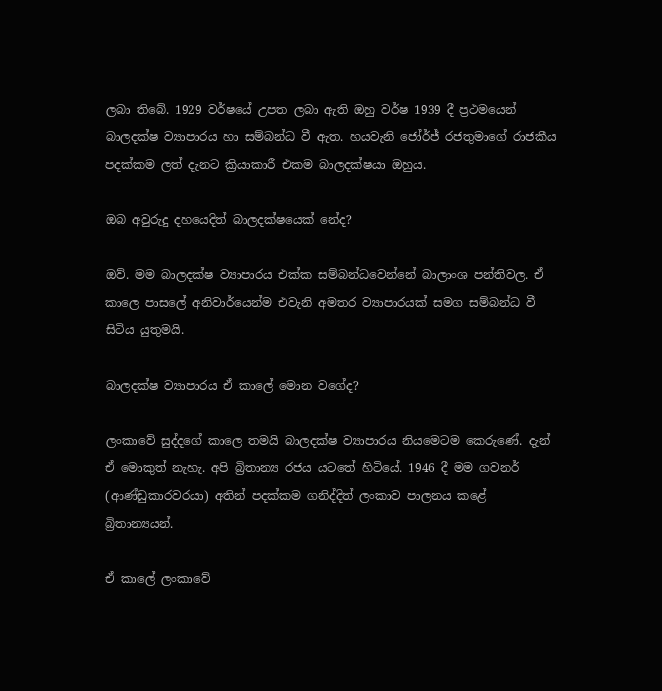ලබා තිබේ. 1929 වර්ෂයේ උපත ලබා ඇති ඔහු වර්ෂ 1939 දී ප්‍රථමයෙන් බාලදක්ෂ ව්‍යාපාරය හා සම්බන්ධ වී ඇත. හයවැනි ජෝර්ජ් රජතුමාගේ රාජකීය පදක්කම ලත් දැනට ක්‍රියාකාරී එකම බාලදක්ෂයා ඔහුය.

ඔබ අවුරුදු දහයෙදිත් බාලදක්ෂයෙක් නේද?

ඔව්. මම බාලදක්ෂ ව්‍යාපාරය එක්ක සම්බන්ධවෙන්නේ බාලාංශ පන්තිවල. ඒ කාලෙ පාසලේ අනිවාර්යෙන්ම එවැනි අමතර ව්‍යාපාරයක් සමග සම්බන්ධ වී සිටිය යුතුමයි.

බාලදක්ෂ ව්‍යාපාරය ඒ කාලේ මොන වගේද?

ලංකාවේ සුද්දගේ කාලෙ තමයි බාලදක්ෂ ව්‍යාපාරය නියමෙටම කෙරුණේ. දැන් ඒ මොකුත් නැහැ. අපි බ්‍රිතාන්‍ය රජය යටතේ හිටියේ. 1946 දී මම ගවනර් (ආණ්ඩුකාරවරයා) අතින් පදක්කම ගනිද්දිත් ලංකාව පාලනය කළේ බ්‍රිතාන්‍යයන්.

ඒ කාලේ ලංකාවේ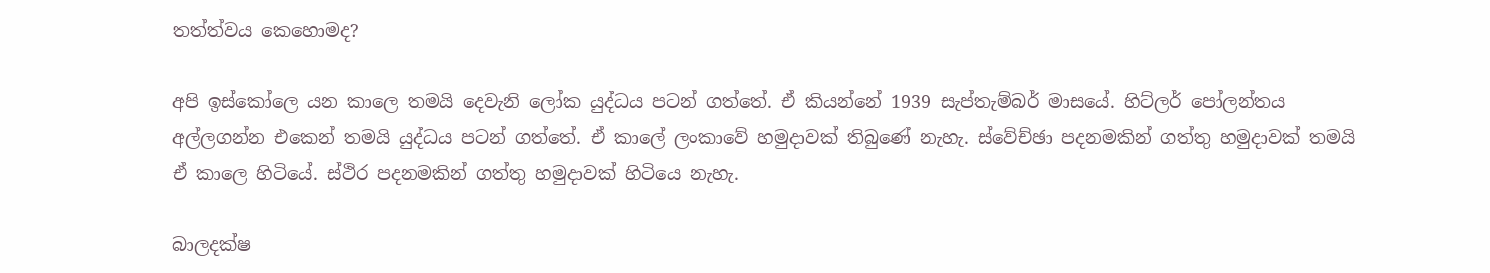තත්ත්වය කෙහොමද?

අපි ඉස්කෝලෙ යන කාලෙ තමයි දෙවැනි ලෝක යුද්ධය පටන් ගත්තේ. ඒ කියන්නේ 1939 සැප්තැම්බර් මාසයේ. හිට්ලර් පෝලන්තය අල්ලගන්න එකෙන් තමයි යුද්ධය පටන් ගත්තේ. ඒ කාලේ ලංකාවේ හමුදාවක් තිබුණේ නැහැ. ස්වේච්ඡා පදනමකින් ගත්තු හමුදාවක් තමයි ඒ කාලෙ හිටියේ. ස්ථිර පදනමකින් ගත්තු හමුදාවක් හිටියෙ නැහැ.

බාලදක්ෂ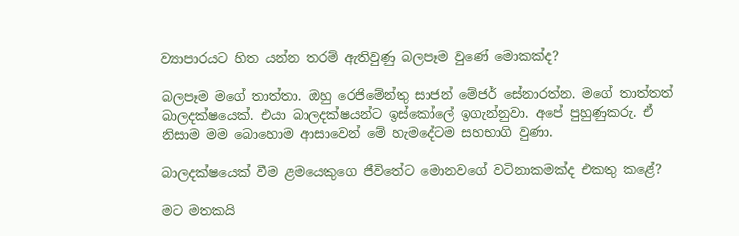ව්‍යාපාරයට හිත යන්න තරම් ඇතිවුණු බලපෑම වුණේ මොකක්ද?

බලපෑම මගේ තාත්තා. ඔහු රෙජිමේන්තු සාජන් මේජර් සේනාරත්න. මගේ තාත්තත් බාලදක්ෂයෙක්. එයා බාලදක්ෂයන්ට ඉස්කෝලේ ඉගැන්නුවා. අපේ පුහුණුකරු. ඒ නිසාම මම බොහොම ආසාවෙන් මේ හැමදේටම සහභාගි වුණා.

බාලදක්ෂයෙක් වීම ළමයෙකුගෙ ජීවිතේට මොනවගේ වටිනාකමක්ද එකතු කළේ?

මට මතකයි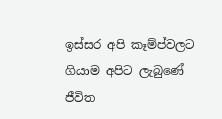ඉස්සර අපි කෑම්ප්වලට ගියාම අපිට ලැබුණේ ජීවිත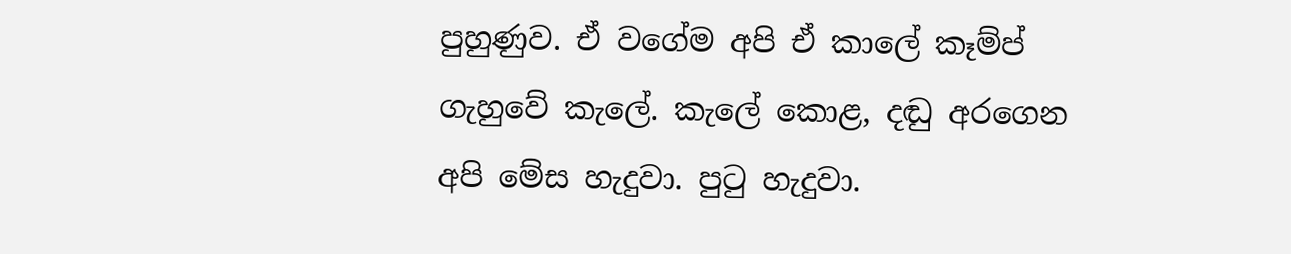පුහුණුව. ඒ වගේම අපි ඒ කාලේ කෑම්ප් ගැහුවේ කැලේ. කැලේ කොළ, දඬු අරගෙන අපි මේස හැදුවා. පුටු හැදුවා.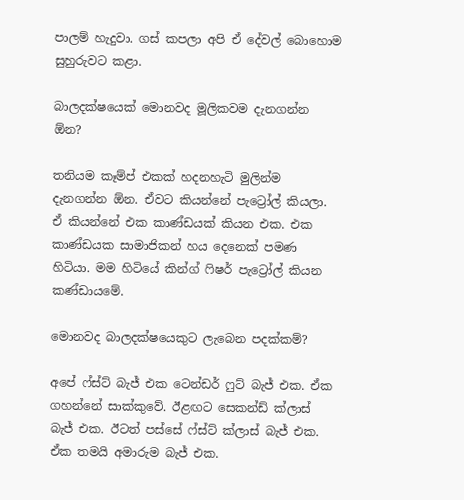පාලම් හැදුවා. ගස් කපලා අපි ඒ දේවල් බොහොම සුහුරුවට කළා.

බාලදක්ෂයෙක් මොනවද මූලිකවම දැනගන්න ඕන?

තනියම කෑම්ප් එකක් හදනහැටි මුලින්ම දැනගන්න ඕන. ඒවට කියන්නේ පැට්‍රෝල් කියලා. ඒ කියන්නේ එක කාණ්ඩයක් කියන එක. එක කාණ්ඩයක සාමාජිකන් හය දෙනෙක් පමණ හිටියා. මම හිටියේ කින්ග් ෆිෂර් පැට්‍රෝල් කියන කණ්ඩායමේ.

මොනවද බාලදක්ෂයෙකුට ලැබෙන පදක්කම්?

අපේ ෆ්ස්ට් බැජ් එක ටෙන්ඩර් ෆුට් බැජ් එක. ඒක ගහන්නේ සාක්කුවේ. ඊළඟට සෙකන්ඩ් ක්ලාස් බැජ් එක. ඊටත් පස්සේ ෆ්ස්ට් ක්ලාස් බැජ් එක. ඒක තමයි අමාරුම බැජ් එක.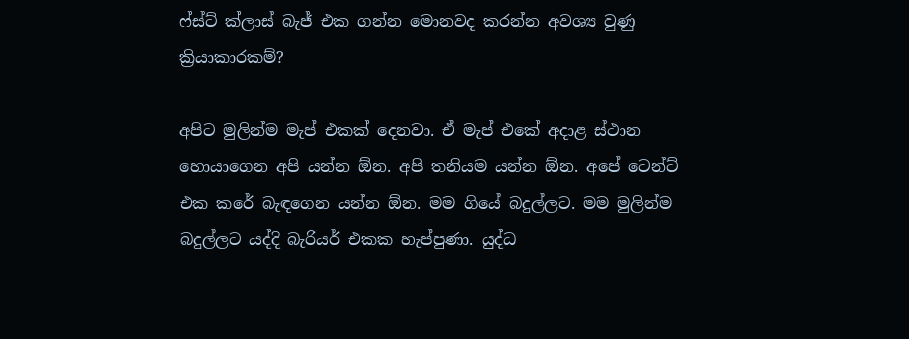ෆ්ස්ට් ක්ලාස් බැජ් එක ගන්න මොනවද කරන්න අවශ්‍ය වුණු ක්‍රියාකාරකම්?

අපිට මුලින්ම මැප් එකක් දෙනවා. ඒ මැප් එකේ අදාළ ස්ථාන හොයාගෙන අපි යන්න ඕන. අපි තනියම යන්න ඕන. අපේ ටෙන්ට් එක කරේ බැඳගෙන යන්න ඕන. මම ගියේ බදුල්ලට. මම මුලින්ම බදුල්ලට යද්දි බැරියර් එකක හැප්පුණා. යුද්ධ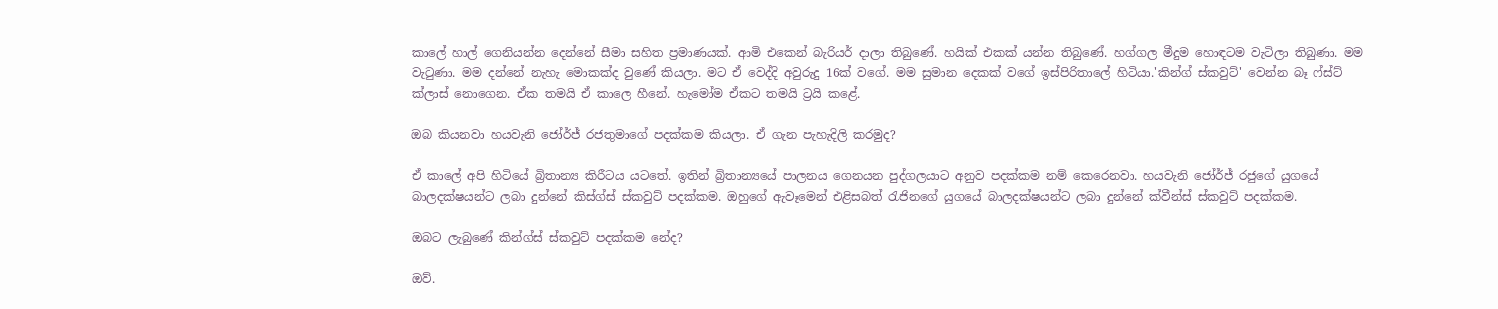කාලේ හාල් ගෙනියන්න දෙන්නේ සීමා සහිත ප්‍රමාණයක්. ආමි එකෙන් බැරියර් දාලා තිබුණේ. හයික් එකක් යන්න තිබුණේ. හග්ගල මීදුම හොඳටම වැටිලා තිබුණා. මම වැටුණා. මම දන්නේ නැහැ මොකක්ද වුණේ කියලා. මට ඒ වෙද්දි අවුරුදු 16ක් වගේ. මම සුමාන දෙකක් වගේ ඉස්පිරිතාලේ හිටියා.'කින්ග් ස්කවුට්' වෙන්න බෑ ෆ්ස්ට් ක්ලාස් නොගෙන. ඒක තමයි ඒ කාලෙ හීනේ. හැමෝම ඒකට තමයි ට්‍රයි කළේ.

ඔබ කියනවා හයවැනි ජෝර්ජ් රජතුමාගේ පදක්කම කියලා. ඒ ගැන පැහැදිලි කරමුද?

ඒ කාලේ අපි හිටියේ බ්‍රිතාන්‍ය කිරීටය යටතේ. ඉතින් බ්‍රිතාන්‍යයේ පාලනය ගෙනයන පුද්ගලයාට අනුව පදක්කම නම් කෙරෙනවා. හයවැනි ජෝර්ජ් රජුගේ යුගයේ බාලදක්ෂයන්ට ලබා දුන්නේ කිස්ග්ස් ස්කවුට් පදක්කම. ඔහුගේ ඇවෑමෙන් එළිසබත් රැජිනගේ යුගයේ බාලදක්ෂයන්ට ලබා දුන්නේ ක්වීන්ස් ස්කවුට් පදක්කම.

ඔබට ලැබුණේ කින්ග්ස් ස්කවුට් පදක්කම නේද?

ඔව්.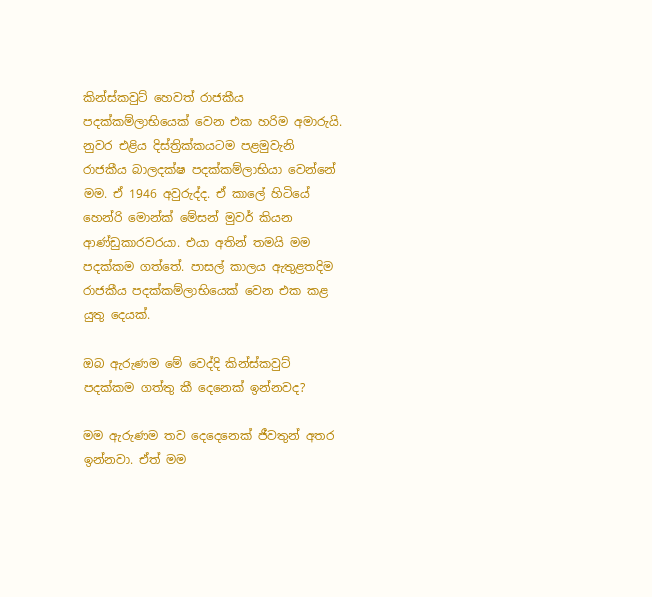කින්ස්කවුට් හෙවත් රාජකීය පදක්කම්ලාභියෙක් වෙන එක හරිම අමාරුයි. නුවර එළිය දිස්ත්‍රික්කයටම පළමුවැනි රාජකීය බාලදක්ෂ පදක්කම්ලාභියා වෙන්නේ මම. ඒ 1946 අවුරුද්ද. ඒ කාලේ හිටියේ හෙන්රි මොන්ක් මේසන් මුවර් කියන ආණ්ඩුකාරවරයා. එයා අතින් තමයි මම පදක්කම ගත්තේ. පාසල් කාලය ඇතුළතදිම රාජකීය පදක්කම්ලාභියෙක් වෙන එක කළ යුතු දෙයක්.

ඔබ ඇරුණම මේ වෙද්දි කින්ස්කවුට් පදක්කම ගත්තු කී දෙනෙක් ඉන්නවද?

මම ඇරුණම තව දෙදෙනෙක් ජීවතුන් අතර ඉන්නවා. ඒත් මම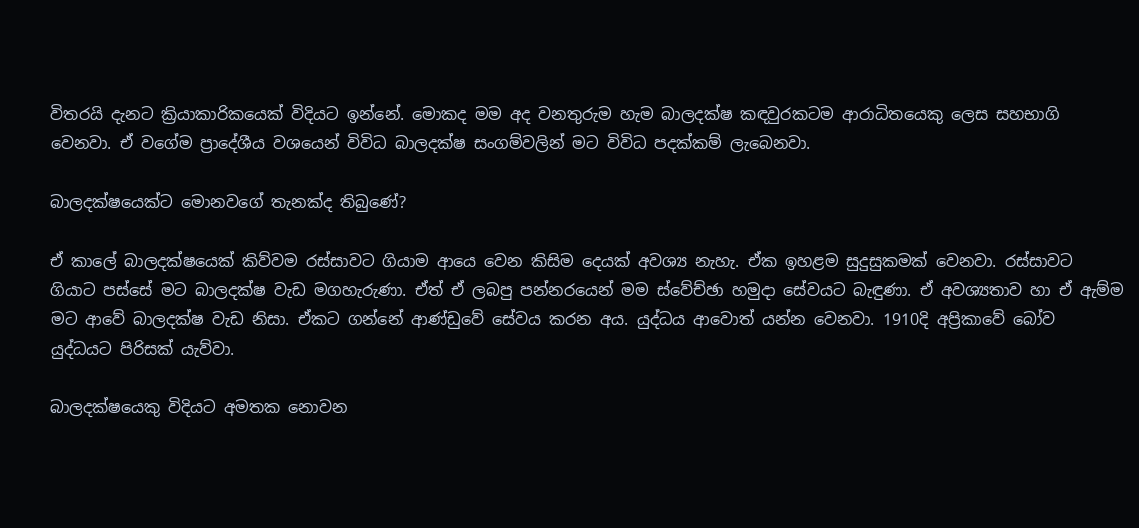විතරයි දැනට ක්‍රියාකාරිකයෙක් විදියට ඉන්නේ. මොකද මම අද වනතුරුම හැම බාලදක්ෂ කඳවුරකටම ආරාධිතයෙකු ලෙස සහභාගි වෙනවා. ඒ වගේම ප්‍රාදේශීය වශයෙන් විවිධ බාලදක්ෂ සංගම්වලින් මට විවිධ පදක්කම් ලැබෙනවා.

බාලදක්ෂයෙක්ට මොනවගේ තැනක්ද තිබුණේ?

ඒ කාලේ බාලදක්ෂයෙක් කිව්වම රස්සාවට ගියාම ආයෙ වෙන කිසිම දෙයක් අවශ්‍ය නැහැ. ඒක ඉහළම සුදුසුකමක් වෙනවා. රස්සාවට ගියාට පස්සේ මට බාලදක්ෂ වැඩ මගහැරුණා. ඒත් ඒ ලබපු පන්නරයෙන් මම ස්වේච්ඡා හමුදා සේවයට බැඳුණා. ඒ අවශ්‍යතාව හා ඒ ඇම්ම මට ආවේ බාලදක්ෂ වැඩ නිසා. ඒකට ගන්නේ ආණ්ඩුවේ සේවය කරන අය. යුද්ධය ආවොත් යන්න වෙනවා. 1910දි අප්‍රිකාවේ බෝව යුද්ධයට පිරිසක් යැව්වා.

බාලදක්ෂයෙකු විදියට අමතක නොවන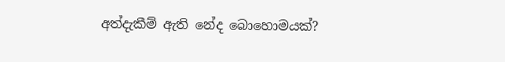අත්දැකීම් ඇති නේද බොහොමයක්?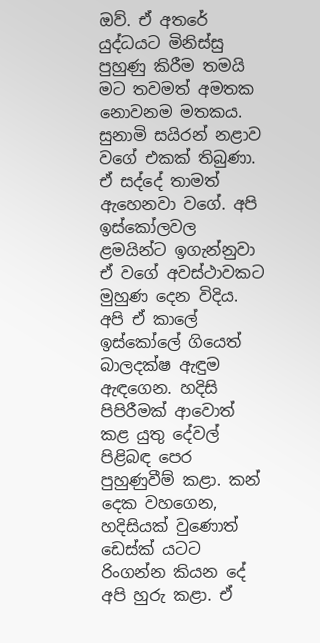ඔව්. ඒ අතරේ යුද්ධයට මිනිස්සු පුහුණු කිරීම තමයි මට තවමත් අමතක නොවනම මතකය. සුනාමි සයිරන් නළාව වගේ එකක් තිබුණා. ඒ සද්දේ තාමත් ඇහෙනවා වගේ. අපි ඉස්කෝලවල ළමයින්ට ඉගැන්නුවා ඒ වගේ අවස්ථාවකට මුහුණ දෙන විදිය. අපි ඒ කාලේ ඉස්කෝලේ ගියෙත් බාලදක්ෂ ඇඳුම ඇඳගෙන. හදිසි පිපිරීමක් ආවොත් කළ යුතු දේවල් පිළිබඳ පෙර පුහුණුවීම් කළා. කන් දෙක වහගෙන, හදිසියක් වුණොත් ඩෙස්ක් යටට රිංගන්න කියන දේ අපි හුරු කළා. ඒ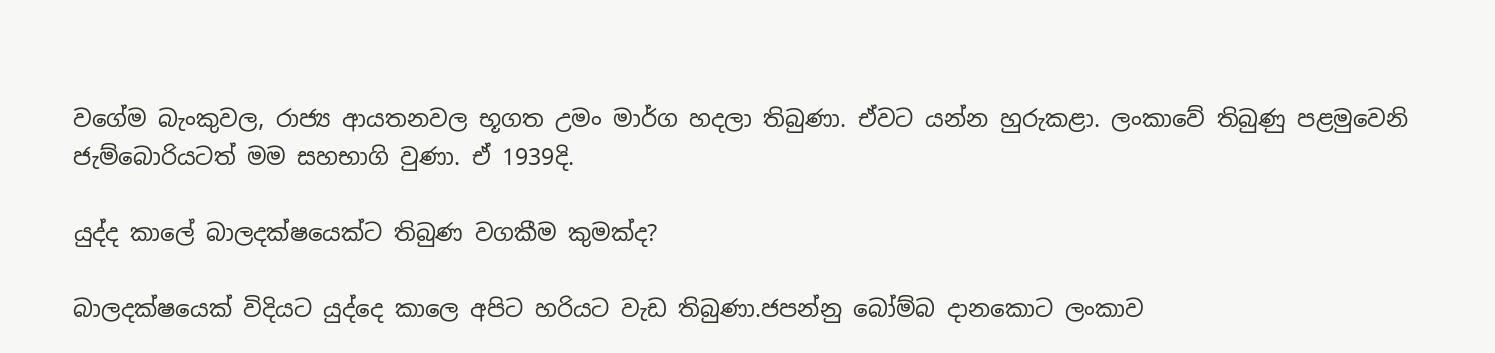වගේම බැංකුවල, රාජ්‍ය ආයතනවල භූගත උමං මාර්ග හදලා තිබුණා. ඒවට යන්න හුරුකළා. ලංකාවේ තිබුණු පළමුවෙනි ජැම්බොරියටත් මම සහභාගි වුණා. ඒ 1939දි.

යුද්ද කාලේ බාලදක්ෂයෙක්ට තිබුණ වගකීම කුමක්ද?

බාලදක්ෂයෙක් විදියට යුද්දෙ කාලෙ අපිට හරියට වැඩ තිබුණා.ජපන්නු බෝම්බ දානකොට ලංකාව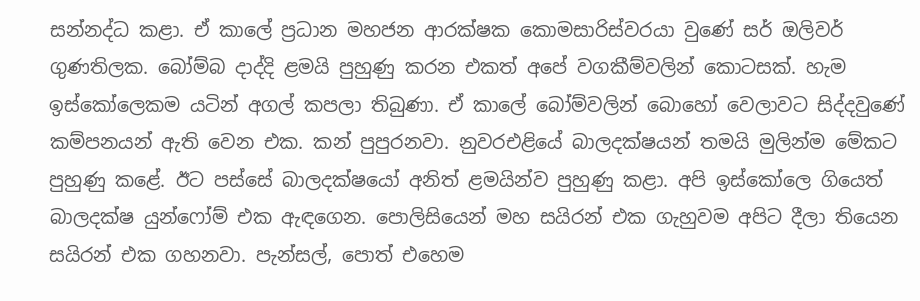සන්නද්ධ කළා. ඒ කාලේ ප්‍රධාන මහජන ආරක්ෂක කොමසාරිස්වරයා වුණේ සර් ඔලිවර් ගුණතිලක. බෝම්බ දාද්දි ළමයි පුහුණු කරන එකත් අපේ වගකීම්වලින් කොටසක්. හැම ඉස්කෝලෙකම යටින් අගල් කපලා තිබුණා. ඒ කාලේ බෝම්වලින් බොහෝ වෙලාවට සිද්දවුණේ කම්පනයන් ඇති වෙන එක. කන් පුපුරනවා. නුවරඑළියේ බාලදක්ෂයන් තමයි මුලින්ම මේකට පුහුණු කළේ. ඊට පස්සේ බාලදක්ෂයෝ අනිත් ළමයින්ව පුහුණු කළා. අපි ඉස්කෝලෙ ගියෙත් බාලදක්ෂ යුන්ෆෝම් එක ඇඳගෙන. පොලිසියෙන් මහ සයිරන් එක ගැහුවම අපිට දීලා තියෙන සයිරන් එක ගහනවා. පැන්සල්, පොත් එහෙම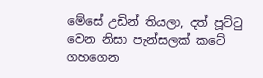මේසේ උඩින් තියලා, දත් පූට්ටු වෙන නිසා පැන්සලක් කටේ ගහගෙන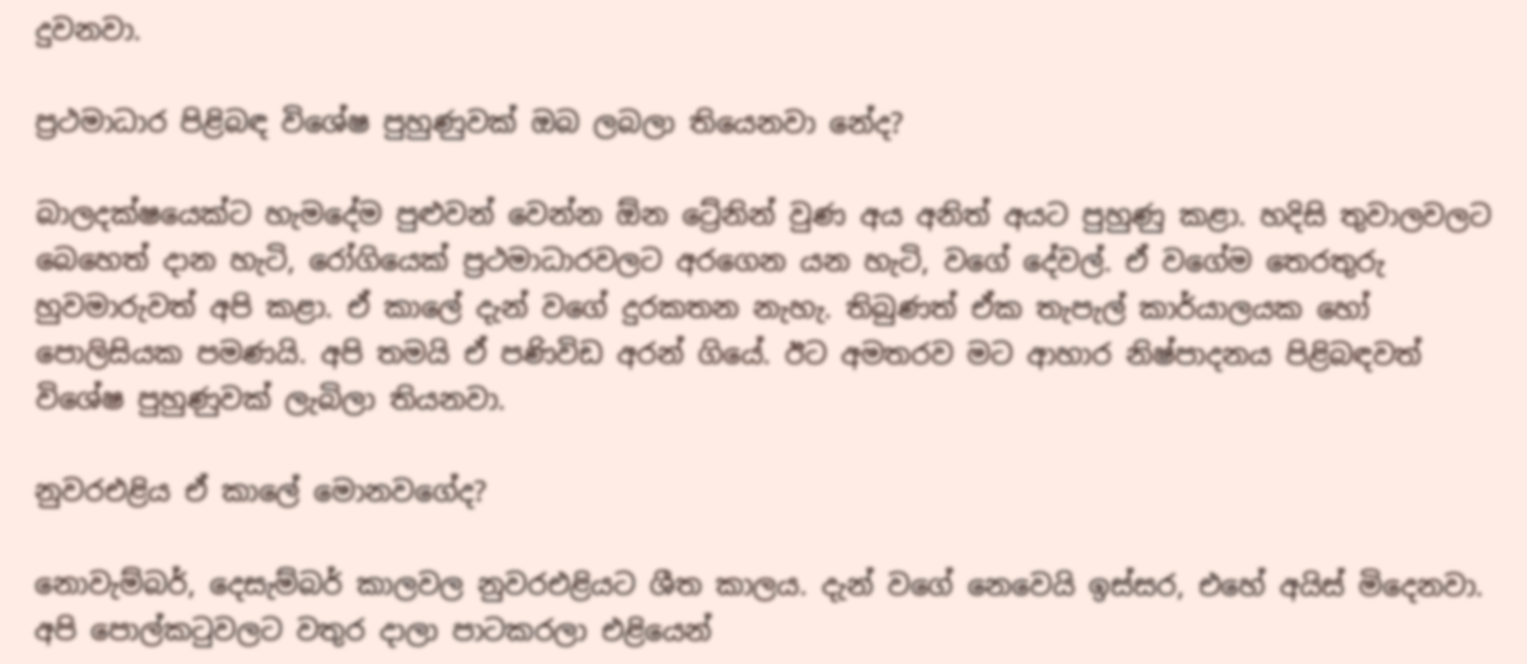දුවනවා.

ප්‍රථමාධාර පිළිබඳ විශේෂ පුහුණුවක් ඔබ ලබලා තියෙනවා නේද?

බාලදක්ෂයෙක්ට හැමදේම පුළුවන් වෙන්න ඕන ට්‍රේනින් වුණ අය අනිත් අයට පුහුණු කළා. හදිසි තුවාලවලට බෙහෙත් දාන හැටි, රෝගියෙක් ප්‍රථමාධාරවලට අරගෙන යන හැටි, වගේ දේවල්. ඒ වගේම තෙරතුරු හුවමාරුවත් අපි කළා. ඒ කාලේ දැන් වගේ දුරකතන නැහැ. තිබුණත් ඒක තැපැල් කාර්යාලයක හෝ පොලිසියක පමණයි. අපි තමයි ඒ පණිවිඩ අරන් ගියේ. ඊට අමතරව මට ආහාර නිෂ්පාදනය පිළිබඳවත් විශේෂ පුහුණුවක් ලැබිලා තියනවා.

නුවරඑළිය ඒ කාලේ මොනවගේද?

නොවැම්බර්, දෙසැම්බර් කාලවල නුවරඑළියට ශීත කාලය. දැන් වගේ නෙවෙයි ඉස්සර, එහේ අයිස් මිදෙනවා. අපි පොල්කටුවලට වතුර දාලා පාටකරලා එළියෙන්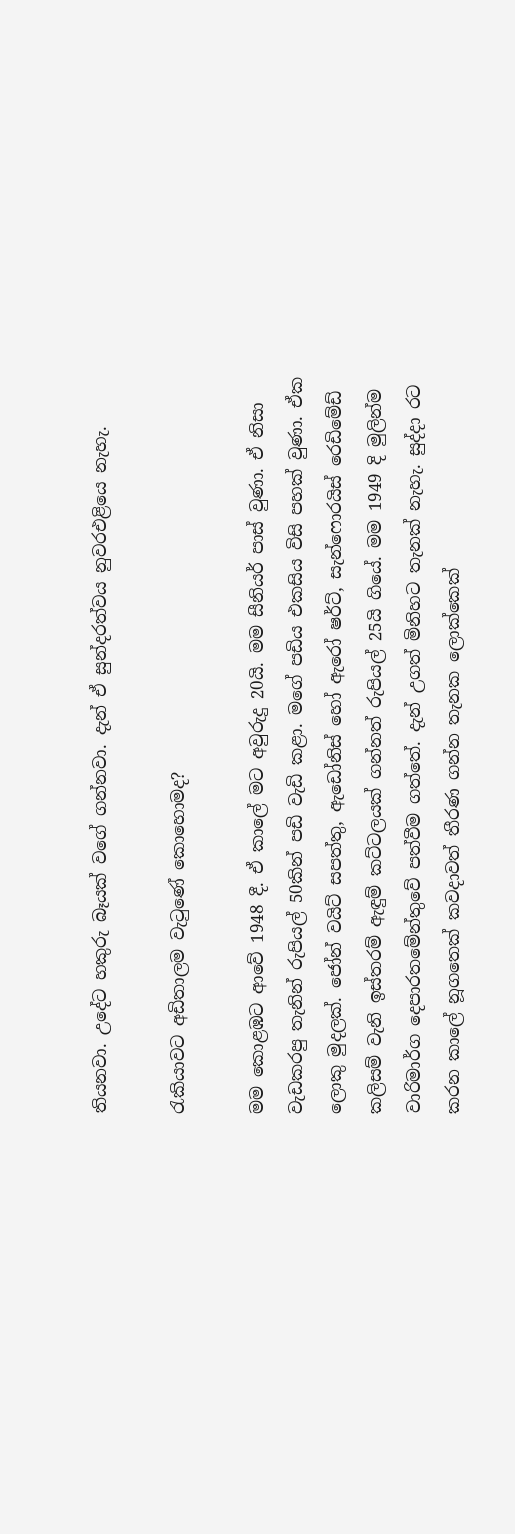තියනවා. උදේට හකුරු බෑයක් වගේ ගන්නවා. දැන් ඒ සුන්දරත්වය නුවරඑළියෙ නැහැ.

රැකියාවට අඩිතාලම වැටුණේ කොහොමද?

මම කොළඹට ආවේ 1948 දී. ඒ කාලේ මට අවුරුදු 20යි. මම සීනියර් පාස් වුණා. ඒ නිසා වැඩකරපු තැනින් රුපියල් 50කින් පඩි වැඩි කළා. මගේ පඩිය එකසිය විසි පහක් වුණා. ඒක ලොකු මුදලක්. ජෝන් වයිට් සපත්තු, ඇඩෝනිස් හෝ ඇරෝ ෂර්ට්, සැන්ෆොරයිස් රෙඩිමේඩ් කලිසම් වැනි ඉස්තරම් ඇඳුම් කට්ටලයක් ගන්නත් රුපියල් 25යි ගියේ. මම 1949 දි මුලින්ම වාරිමාර්ග දෙපාරතමේන්තුවේ පත්වීම ගත්තේ. දැන් උගත් මිනිහට තැනක් නැහැ. සුද්දා රට කරන කාලේ නූගතෙක් කවදාවත් තීරණ ගන්න තැනක ලොක්කෙක්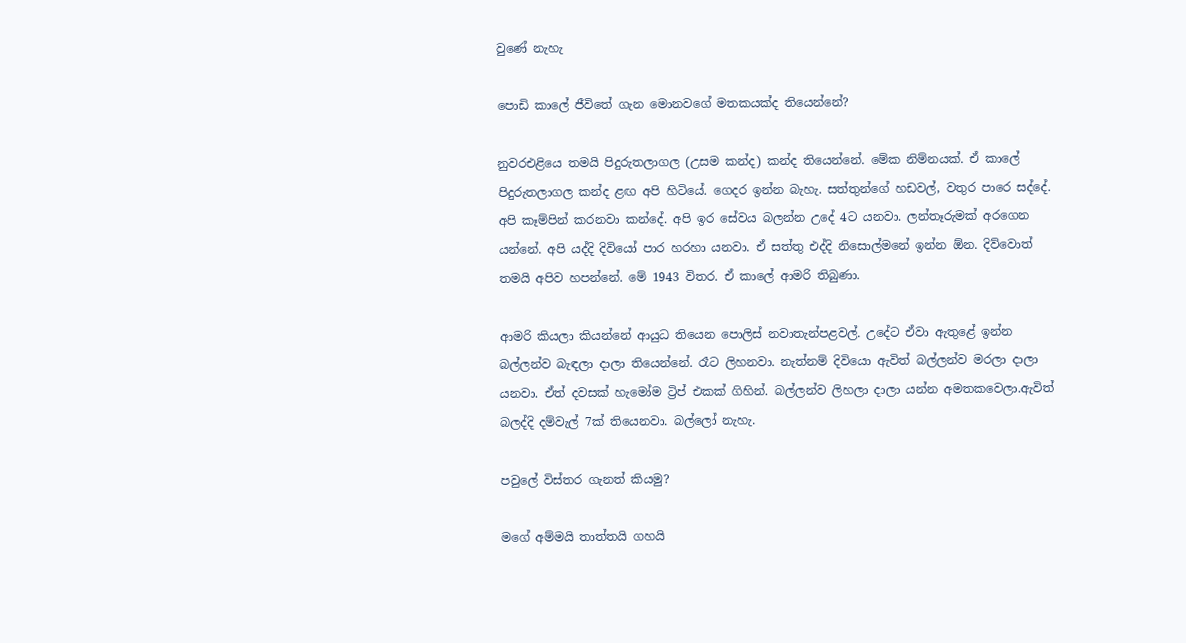වුණේ නැහැ

පොඩි කාලේ ජීවිතේ ගැන මොනවගේ මතකයක්ද තියෙන්නේ?

නුවරඑළියෙ තමයි පිදුරුතලාගල (උසම කන්ද) කන්ද තියෙන්නේ. මේක නිම්නයක්. ඒ කාලේ පිදුරුතලාගල කන්ද ළඟ අපි හිටියේ. ගෙදර ඉන්න බැහැ. සත්තුන්ගේ හඩවල්, වතුර පාරෙ සද්දේ. අපි කෑම්පින් කරනවා කන්දේ. අපි ඉර සේවය බලන්න උදේ 4ට යනවා. ලන්තෑරුමක් අරගෙන යන්නේ. අපි යද්දි දිවියෝ පාර හරහා යනවා. ඒ සත්තු එද්දි නිසොල්මනේ ඉන්න ඕන. දිව්වොත් තමයි අපිව හපන්නේ. මේ 1943 විතර. ඒ කාලේ ආමරි තිබුණා.

ආමරි කියලා කියන්නේ ආයුධ තියෙන පොලිස් නවාතැන්පළවල්. උදේට ඒවා ඇතුළේ ඉන්න බල්ලන්ව බැඳලා දාලා තියෙන්නේ. රෑට ලිහනවා. නැත්නම් දිවියො ඇවිත් බල්ලන්ව මරලා දාලා යනවා. ඒත් දවසක් හැමෝම ට්‍රිප් එකක් ගිහින්. බල්ලන්ව ලිහලා දාලා යන්න අමතකවෙලා.ඇවිත් බලද්දි දම්වැල් 7ක් තියෙනවා. බල්ලෝ නැහැ.

පවුලේ විස්තර ගැනත් කියමු?

මගේ අම්මයි තාත්තයි ගහයි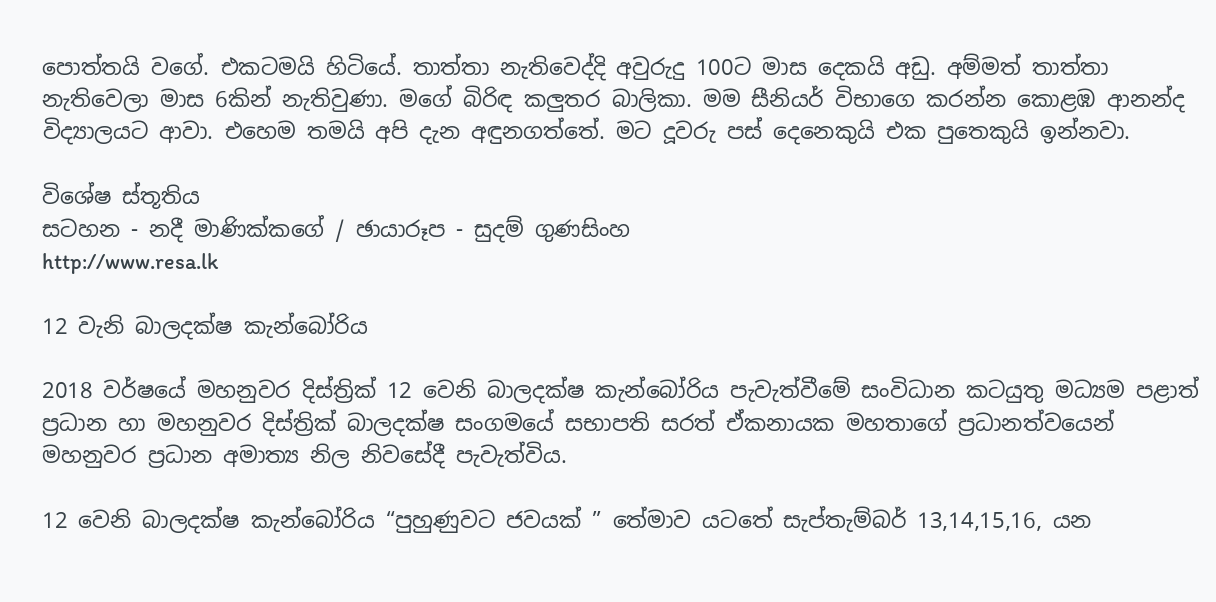පොත්තයි වගේ. එකටමයි හිටියේ. තාත්තා නැතිවෙද්දි අවුරුදු 100ට මාස දෙකයි අඩු. අම්මත් තාත්තා නැතිවෙලා මාස 6කින් නැතිවුණා. මගේ බිරිඳ කලුතර බාලිකා. මම සීනියර් විභාගෙ කරන්න කොළඹ ආනන්ද විද්‍යාලයට ආවා. එහෙම තමයි අපි දැන අඳුනගත්තේ. මට දූවරු පස් දෙනෙකුයි එක පුතෙකුයි ඉන්නවා.

විශේෂ ස්තූතිය
සටහන - නදී මාණික්කගේ / ඡායාරූප - සුදම් ගුණසිංහ
http://www.resa.lk

12 වැනි බාලදක්ෂ කැන්බෝරිය

2018 වර්ෂයේ මහනුවර දිස්ත්‍රික් 12 වෙනි බාලදක්ෂ කැන්බෝරිය පැවැත්වීමේ සංවිධාන කටයුතු මධ්‍යම පළාත් ප්‍රධාන හා මහනුවර දිස්ත්‍රික් බාලදක්ෂ සංගමයේ සභාපති සරත් ඒකනායක මහතාගේ ප්‍රධානත්වයෙන් මහනුවර ප්‍රධාන අමාත්‍ය නිල නිවසේදී පැවැත්විය.

12 වෙනි බාලදක්ෂ කැන්බෝරිය “පුහුණුවට ජවයක් ” තේමාව යටතේ සැප්තැම්බර් 13,14,15,16, යන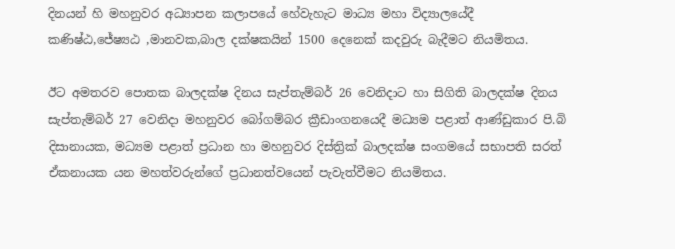දිනයන් හි මහනුවර අධ්‍යාපන කලාපයේ හේවැහැට මාධ්‍ය මහා විද්‍යාලයේදී කණිෂ්ඨ,ජේෂ්‍යඨ ,මානවක,බාල දක්ෂකයින් 1500 දෙනෙක් කදවුරු බැදීමට නියමිතය.

ඊට අමතරව පොතක බාලදක්ෂ දිනය සැප්තැම්බර් 26 වෙනිදාට හා සිගිති බාලදක්ෂ දිනය සැප්තැම්බර් 27 වෙනිදා මහනුවර බෝගම්බර ක්‍රීඩාංගනයෙදී මධ්‍යම පළාත් ආණ්ඩුකාර පි.බි දිසානායක, මධ්‍යම පළාත් ප්‍රධාන හා මහනුවර දිස්ත්‍රික් බාලදක්ෂ සංගමයේ සභාපති සරත් ඒකනායක යන මහත්වරුන්ගේ ප්‍රධානත්වයෙන් පැවැත්වීමට නියමිතය.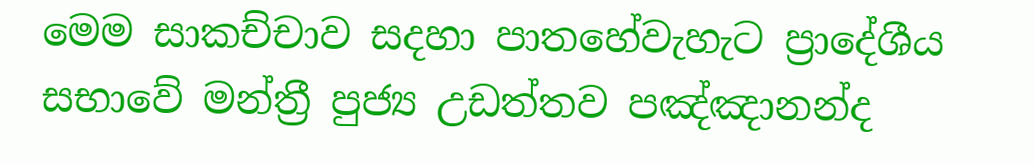මෙම සාකච්චාව සදහා පාතහේවැහැට ප්‍රාදේශීය සභාවේ මන්ත්‍රී පුජ්‍ය උඩත්තව පඤ්ඤානන්ද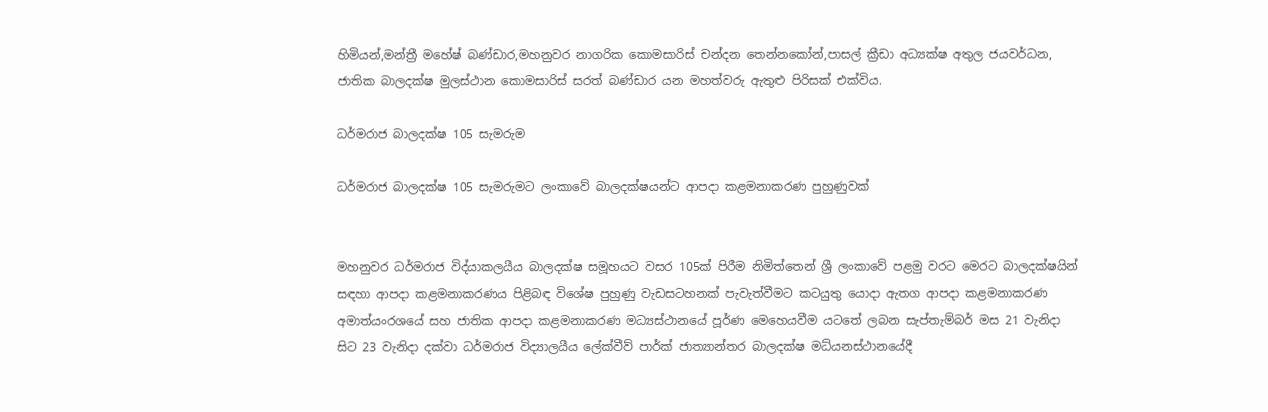හිමියන්,මන්ත්‍රී මහේෂ් බණ්ඩාර,මහනුවර නාගරික කොමසාරිස් චන්දන තෙන්නකෝන්,පාසල් ක්‍රීඩා අධ්‍යක්ෂ අතුල ජයවර්ධන, ජාතික බාලදක්ෂ මුලස්ථාන කොමසාරිස් සරත් බණ්ඩාර යන මහත්වරු ඇතුළු පිරිසක් එක්විය.

ධර්මරාජ බාලදක්ෂ 105 සැමරුම

ධර්මරාජ බාලදක්ෂ 105 සැමරුමට ලංකාවේ බාලදක්ෂයන්ට ආපදා කළමනාකරණ පුහුණුවක්


මහනුවර ධර්මරාජ විද්යාකලයීය බාලදක්ෂ සමූහයට වසර 105ක් පිරීම නිමිත්තෙන් ශ්‍රී ලංකාවේ පළමු වරට මෙරට බාලදක්ෂයින් සඳහා ආපදා කළමනාකරණය පිළිබඳ විශේෂ පුහුණු වැඩසටහනක් පැවැත්වීමට කටයුතු යොදා ඇතග ආපදා කළමනාකරණ අමාත්යංරශයේ සහ ජාතික ආපදා කළමනාකරණ මධ්‍යස්ථානයේ පූර්ණ මෙහෙයවීම යටතේ ලබන සැප්තැම්බර් මස 21 වැනිදා සිට 23 වැනිදා දක්වා ධර්මරාජ විද්‍යාලයීය ලේක්වීව් පාර්ක් ජාත්‍යාන්තර බාලදක්ෂ මධ්යනස්ථානයේදී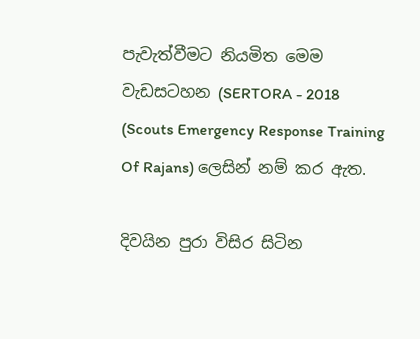පැවැත්වීමට නියමිත මෙම වැඩසටහන (SERTORA - 2018 (Scouts Emergency Response Training Of Rajans) ලෙසින් නම් කර ඇත.

දිවයින පුරා විසිර සිටින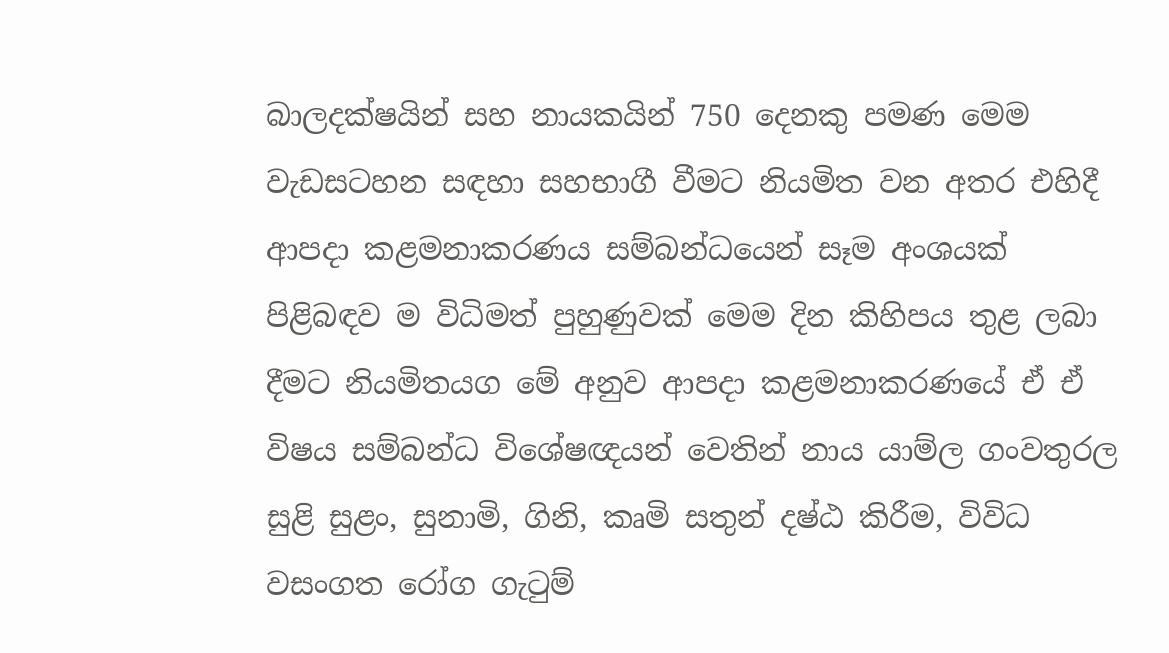බාලදක්ෂයින් සහ නායකයින් 750 දෙනකු පමණ මෙම වැඩසටහන සඳහා සහභාගී වීමට නියමිත වන අතර එහිදී ආපදා කළමනාකරණය සම්බන්ධයෙන් සෑම අංශයක් පිළිබඳව ම විධිමත් පුහුණුවක් මෙම දින කිහිපය තුළ ලබා දීමට නියමිතයග මේ අනුව ආපදා කළමනාකරණයේ ඒ ඒ විෂය සම්බන්ධ විශේෂඥයන් වෙතින් නාය යාම්ල ගංවතුරල සුළි සුළං, සුනාමි, ගිනි, කෘමි සතුන් දෂ්ඨ කිරීම, විවිධ වසංගත රෝග ගැටුම්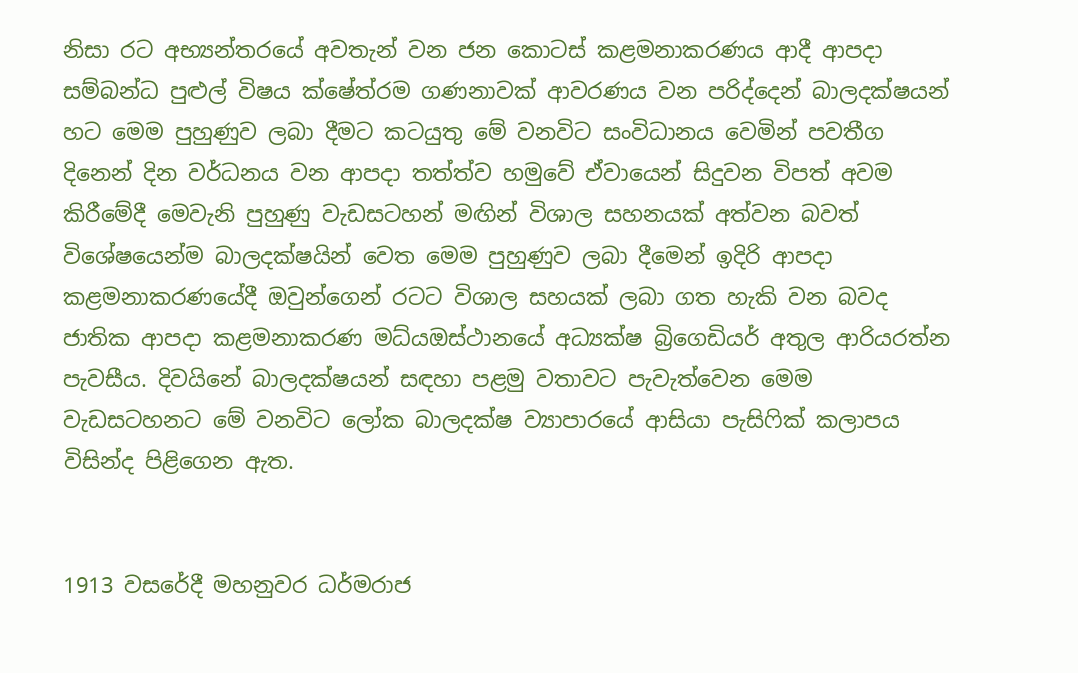නිසා රට අභ්‍යන්තරයේ අවතැන් වන ජන කොටස් කළමනාකරණය ආදී ආපදා සම්බන්ධ පුළුල් විෂය ක්ෂේත්රම ගණනාවක් ආවරණය වන පරිද්දෙන් බාලදක්ෂයන් හට මෙම පුහුණුව ලබා දීමට කටයුතු මේ වනවිට සංවිධානය වෙමින් පවතීග දිනෙන් දින වර්ධනය වන ආපදා තත්ත්ව හමුවේ ඒවායෙන් සිදුවන විපත් අවම කිරීමේදී මෙවැනි පුහුණු වැඩසටහන් මඟින් විශාල සහනයක් අත්වන බවත් විශේෂයෙන්ම බාලදක්ෂයින් වෙත මෙම පුහුණුව ලබා දී‍මෙන් ඉදිරි ආපදා කළමනාකරණයේදී ඔවුන්ගෙන් රටට විශාල සහයක් ලබා ගත හැකි වන බවද ජාතික ආපදා කළමනාකරණ මධ්යඔස්ථානයේ අධ්‍යක්ෂ බ්‍රිගෙඩියර් අතුල ආරියරත්න පැවසීය. දිවයිනේ බාලදක්ෂයන් සඳහා පළමු වතාවට පැවැත්වෙන මෙම වැඩසටහනට මේ වනවිට ලෝක බාලදක්ෂ ව්‍යාපාරයේ ආසියා පැසිෆික් කලාපය විසින්ද පිළිගෙන ඇත.


1913 වසරේදී මහනුවර ධර්මරාජ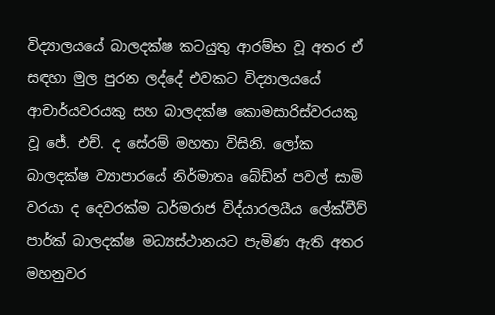විද්‍යාලයයේ බාලදක්ෂ කටයුතු ආරම්භ වූ අතර ඒ සඳහා මුල පුරන ලද්දේ එවකට විද්‍යාලයයේ ආචාර්යවරයකු සහ බාලදක්ෂ කොමසාරිස්වරයකු වූ ජේ. එච්. ද සේරම් මහතා විසිනි. ලෝක බාලදක්ෂ ව්‍යාපාරයේ නිර්මාතෘ බේඩ්න් පවල් සාමි වරයා ද දෙවරක්ම ධර්මරාජ විද්යාරලයීය ලේක්වීව් පාර්ක් බාලදක්ෂ මධ්‍යස්ථානයට පැමිණ ඇති අතර මහනුවර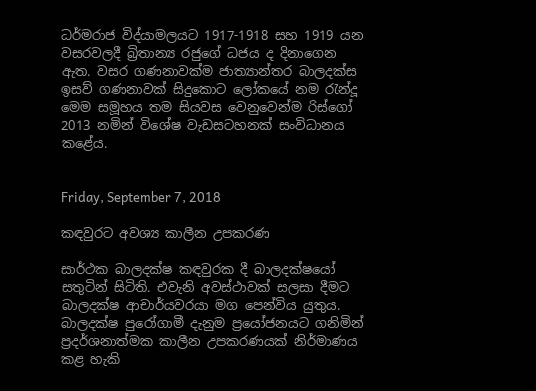ධර්මරාජ විද්යාමලයට 1917-1918 සහ 1919 යන වසරවලදී බ්‍රිතාන්‍ය රජුගේ ධජය ද දිනාගෙන ඇත. වසර ගණනාවක්ම ජාත්‍යාන්තර බාලදක්ස ඉසව් ගණනාවක් සිදුකොට ලෝකයේ නම රැන්දූ මෙම සමූහය තම සියවස වෙනුවෙන්ම රිස්ගෝ 2013 නමින් විශේෂ වැඩසටහනක් සංවිධානය කළේය.


Friday, September 7, 2018

කඳවුරට අවශ්‍ය කාලීන උපකරණ

සාර්ථක බාලදක්ෂ කඳවුරක දී බාලදක්ෂයෝ සතුටින් සිටිති. එවැනි අවස්ථාවක් සලසා දීමට බාලදක්ෂ ආචාර්යවරයා මග පෙන්විය යුතුය. බාලදක්ෂ පුරෝගාමී දැනුම ප්‍රයෝජනයට ගනිමින් ප්‍රදර්ශනාත්මක කාලීන උපකරණයක් නිර්මාණය කළ හැකි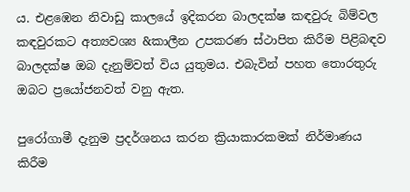ය. එළඹෙන නිවාඩු කාලයේ ඉදිකරන බාලදක්ෂ කඳවුරු බිම්වල කඳවුරකට අත්‍යවශ්‍ය &කාලීන උපකරණ ස්ථාපිත කිරීම පිළිබඳව බාලදක්ෂ ඔබ දැනුම්වත් විය යුතුමය. එබැවින් පහත තොරතුරු ඔබට ප්‍රයෝජනවත් වනු ඇත.

පුරෝගාමී දැනුම ප්‍රදර්ශනය කරන ක්‍රියාකාරකමක් නිර්මාණය කිරීම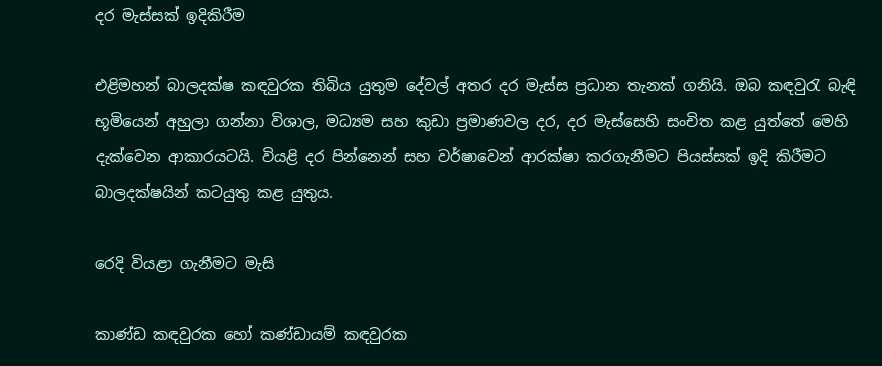දර මැස්සක් ඉදිකිරීම

එළිමහන් බාලදක්ෂ කඳවුරක තිබිය යුතුම දේවල් අතර දර මැස්ස ප්‍රධාන තැනක් ගනියි. ඔබ කඳවුරැ බැඳි භූමියෙන් අහුලා ගන්නා විශාල, මධ්‍යම සහ කුඩා ප්‍රමාණවල දර, දර මැස්සෙහි සංචිත කළ යුත්තේ මෙහි දැක්වෙන ආකාරයටයි. වියළි දර පින්නෙන් සහ වර්ෂාවෙන් ආරක්ෂා කරගැනීමට පියස්සක් ඉදි කිරීමට බාලදක්ෂයින් කටයුතු කළ යුතුය.

රෙදි වියළා ගැනීමට මැසි

කාණ්ඩ කඳවුරක හෝ කණ්ඩායම් කඳවුරක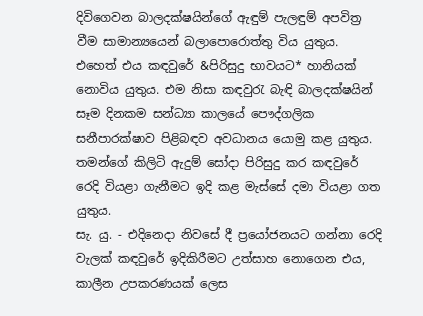දිවිගෙවන බාලදක්ෂයින්ගේ ඇඳුම් පැලඳුම් අපවිත්‍ර වීම සාමාන්‍යයෙන් බලාපොරොත්තු විය යුතුය. එහෙත් එය කඳවුරේ &පිරිසුදු භාවයට* හානියක් නොවිය යුතුය. එම නිසා කඳවුරැ බැඳි බාලදක්ෂයින් සෑම දිනකම සන්ධ්‍යා කාලයේ පෞද්ගලික සනීපාරක්ෂාව පිළිබඳව අවධානය යොමු කළ යුතුය. තමන්ගේ කිලිටි ඇදුම් සෝදා පිරිසුදු කර කඳවුරේ රෙදි වියළා ගැනීමට ඉදි කළ මැස්සේ දමා වියළා ගත යුතුය.
සැ. යු. - එදිනෙදා නිවසේ දී ප්‍රයෝජනයට ගන්නා රෙදි වැලක් කඳවුරේ ඉදිකිරීමට උත්සාහ නොගෙන එය, කාලීන උපකරණයක් ලෙස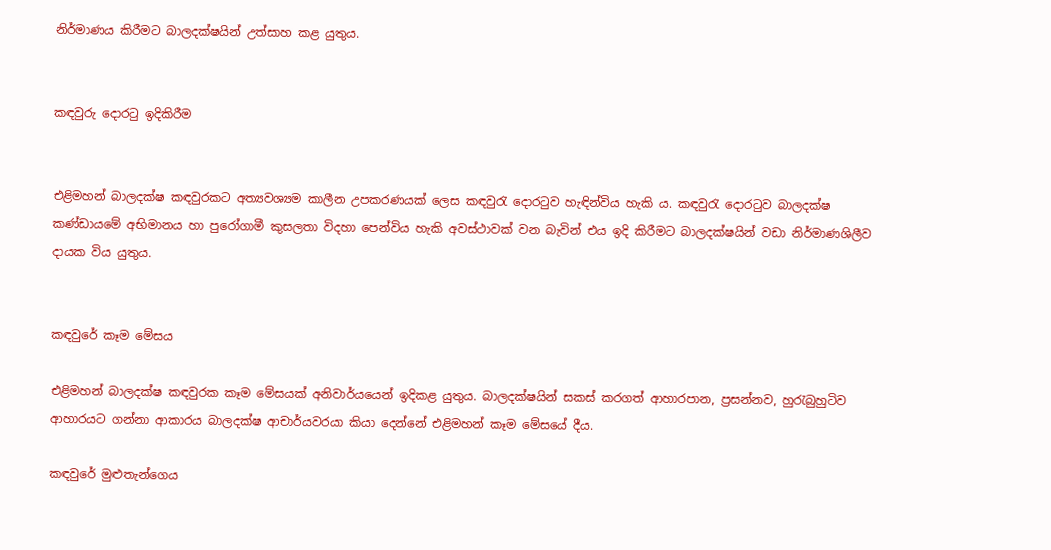නිර්මාණය කිරීමට බාලදක්ෂයින් උත්සාහ කළ යුතුය.


කඳවුරු දොරටු ඉදිකිරීම


එළිමහන් බාලදක්ෂ කඳවුරකට අත්‍යවශ්‍යම කාලීන උපකරණයක් ලෙස කඳවුරැ දොරටුව හැඳින්විය හැකි ය. කඳවුරැ දොරටුව බාලදක්ෂ කණ්ඩායමේ අභිමානය හා පුරෝගාමී කුසලතා විදහා පෙන්විය හැකි අවස්ථාවක් වන බැවින් එය ඉදි කිරීමට බාලදක්ෂයින් වඩා නිර්මාණශිලීව දායක විය යුතුය.


කඳවුරේ කෑම මේසය

එළිමහන් බාලදක්ෂ කඳවුරක කෑම මේසයක් අනිවාර්යයෙන් ඉදිකළ යුතුය. බාලදක්ෂයින් සකස් කරගත් ආහාරපාන, ප්‍රසන්නව, හුරැබුහුටිව ආහාරයට ගන්නා ආකාරය බාලදක්ෂ ආචාර්යවරයා කියා දෙන්නේ එළිමහන් කෑම මේසයේ දීය.

කඳවුරේ මුළුතැන්ගෙය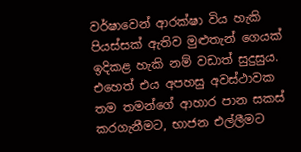වර්ෂාවෙන් ආරක්ෂා විය හැකි පියස්සක් ඇතිව මුළුතැන් ගෙයක් ඉදිකළ හැකි නම් වඩාත් සුදුසුය. එහෙත් එය අපහසු අවස්ථාවක තම තමන්ගේ ආහාර පාන සකස් කරගැනීමට, භාජන එල්ලීමට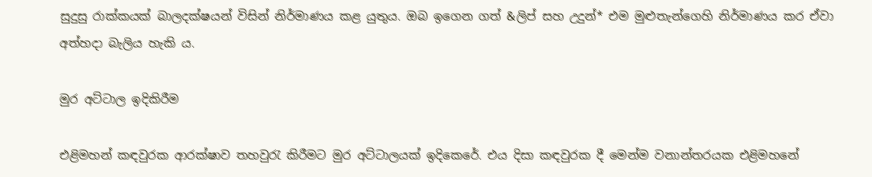සුදුසු රාක්කයක් බාලදක්ෂයන් විසින් නිර්මාණය කළ යුතුය. ඔබ ඉගෙන ගත් &ලිප් සහ උදුන්* එම මුළුතැන්ගෙහි නිර්මාණය කර ඒවා අත්හදා බැලිය හැකි ය.

මුර අට්ටාල ඉදිකිරීම

එළිමහන් කඳවුරක ආරක්ෂාව තහවුරැ කිරීමට මුර අට්ටාලයක් ඉදිකෙරේ. එය දිසා කඳවුරක දී මෙන්ම වනාන්තරයක එළිමහනේ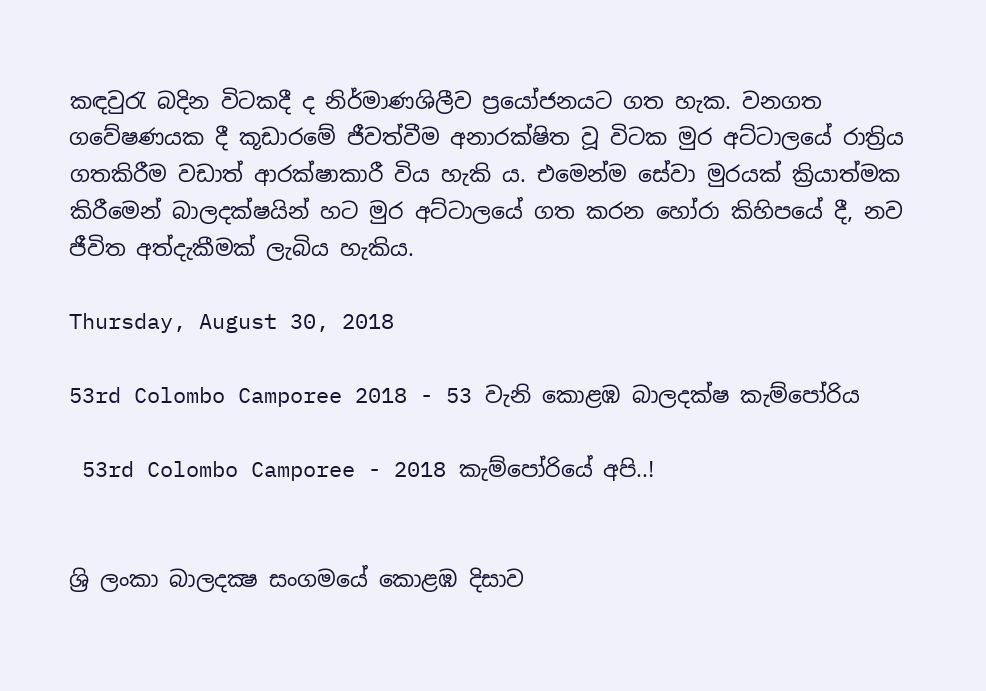කඳවුරැ බදින විටකදී ද නිර්මාණශිලීව ප්‍රයෝජනයට ගත හැක. වනගත ගවේෂණයක දී කූඩාරමේ ජීවත්වීම අනාරක්ෂිත වූ විටක මුර අට්ටාලයේ රාත්‍රිය ගතකිරීම වඩාත් ආරක්ෂාකාරී විය හැකි ය. එමෙන්ම සේවා මුරයක් ක්‍රියාත්මක කිරීමෙන් බාලදක්ෂයින් හට මුර අට්ටාලයේ ගත කරන හෝරා කිහිපයේ දී, නව ජීවිත අත්දැකීමක් ලැබිය හැකිය.

Thursday, August 30, 2018

53rd Colombo Camporee 2018 - 53 වැනි කොළඹ බාලදක්ෂ කැම්පෝරිය

 53rd Colombo Camporee - 2018 කැම්පෝරියේ අපි..!


ශ්‍රි ලංකා බාලදක්‍ෂ සංගමයේ කොළඹ දිසාව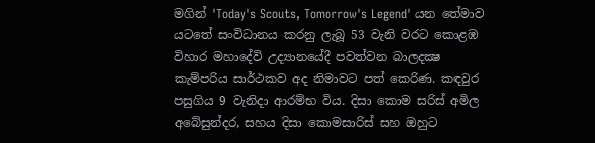මගින් 'Today's Scouts, Tomorrow's Legend' යන තේමාව යටතේ සංවිධානය කරනු ලැබූ 53 වැනි වරට කොළඹ විහාර මහාදේවි උද්‍යානයේදී පවත්වන බාලදක්‍ෂ කැම්පරිය සාර්ථකව අද නිමාවට පත් කෙරිණ. කඳවුර පසුගිය 9 වැනිදා ආරම්භ විය. දිසා කොම සරිස් අමිල අබේසුන්දර, සහය දිසා කොමසාරිස් සහ ඔහුට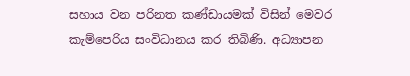සහාය වන පරිනත කණ්ඩායමක් විසින් මෙවර කැම්පෙරිය සංවිධානය කර තිබිණි. අධ්‍යාපන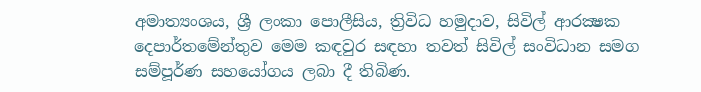අමාත්‍යංශය, ශ්‍රී ලංකා පොලීසිය, ත්‍රිවිධ හමුදාව, සිවිල් ආරක්‍ෂක දෙපාර්තමේන්තුව මෙම කඳවුර සඳහා තවත් සිවිල් සංවිධාන සමග සම්පූර්ණ සහයෝගය ලබා දී තිබිණ.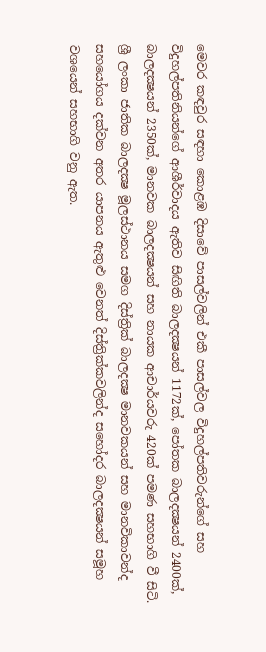මෙවර කඳවුර සඳහා කොළඹ දිසාවේ පාසල්වලින් එකී පාසල්වල විදුහල්පතිවරුන්ගේ සහ විදුහල්පතිනියන්ගේ ආශීර්වාදය ඇතිව සිඟිති බාලදක්‍ෂයන් 1172ක්, පෝතක බාලදක්‍ෂයන් 2400ක්, බාලදක්‍ෂයන් 2350ක්, මානවක බාලදක්‍ෂයන් සහ නායක ආචාර්යවරු 420ක් පමණ සහභාගි වී සිටි. ශ්‍රී ලංකා ජාතික බාලදක්‍ෂ මූලස්ථානය සමග දිස්ත්‍රික් බාලදක්‍ෂ මානවකයන් සහ මානවිකාවන්ද සහයෝගය දක්වන අතර යාපනය ඇතුළු වෙනත් දිස්ත්‍රික්කවලින්ද සහෝදර බාලදක්‍ෂයන් සමූහ වශයෙන් සහභාගි වනු ඇත.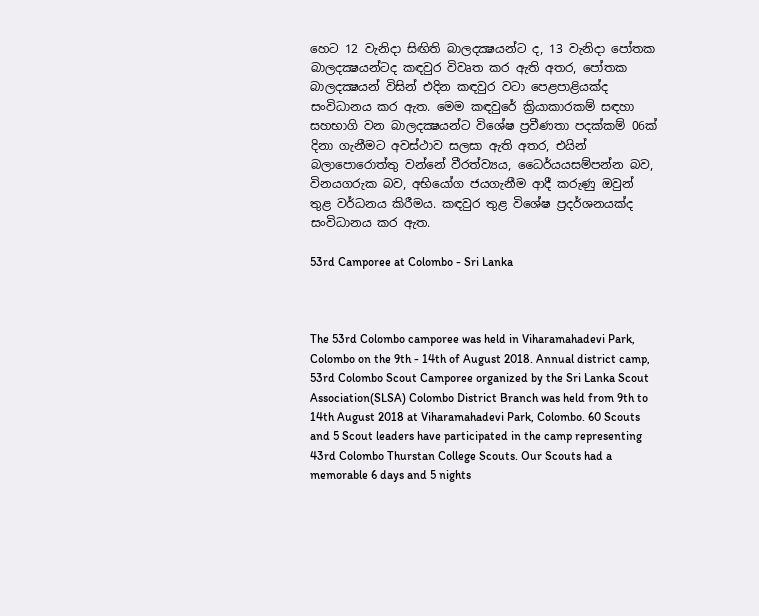හෙට 12 වැනිදා සිඟිති බාලදක්‍ෂයන්ට ද, 13 වැනිදා පෝතක බාලදක්‍ෂයන්ටද කඳවුර විවෘත කර ඇති අතර, පෝතක බාලදක්‍ෂයන් විසින් එදින කඳවුර වටා පෙළපාළියක්ද සංවිධානය කර ඇත. මෙම කඳවුරේ ක්‍රියාකාරකම් සඳහා සහභාගි වන බාලදක්‍ෂයන්ට විශේෂ ප්‍රවීණතා පදක්කම් 06ක් දිනා ගැනීමට අවස්ථාව සලසා ඇති අතර, එයින් බලාපොරොත්තු වන්නේ වීරත්ව්‍යය, ධෛර්යයසම්පන්න බව, විනයගරුක බව, අභියෝග ජයගැනීම ආදී කරුණු ඔවුන් තුළ වර්ධනය කිරීමය. කඳවුර තුළ විශේෂ ප්‍රදර්ශනයක්ද සංවිධානය කර ඇත.

53rd Camporee at Colombo - Sri Lanka



The 53rd Colombo camporee was held in Viharamahadevi Park, Colombo on the 9th - 14th of August 2018. Annual district camp, 53rd Colombo Scout Camporee organized by the Sri Lanka Scout Association(SLSA) Colombo District Branch was held from 9th to 14th August 2018 at Viharamahadevi Park, Colombo. 60 Scouts and 5 Scout leaders have participated in the camp representing 43rd Colombo Thurstan College Scouts. Our Scouts had a memorable 6 days and 5 nights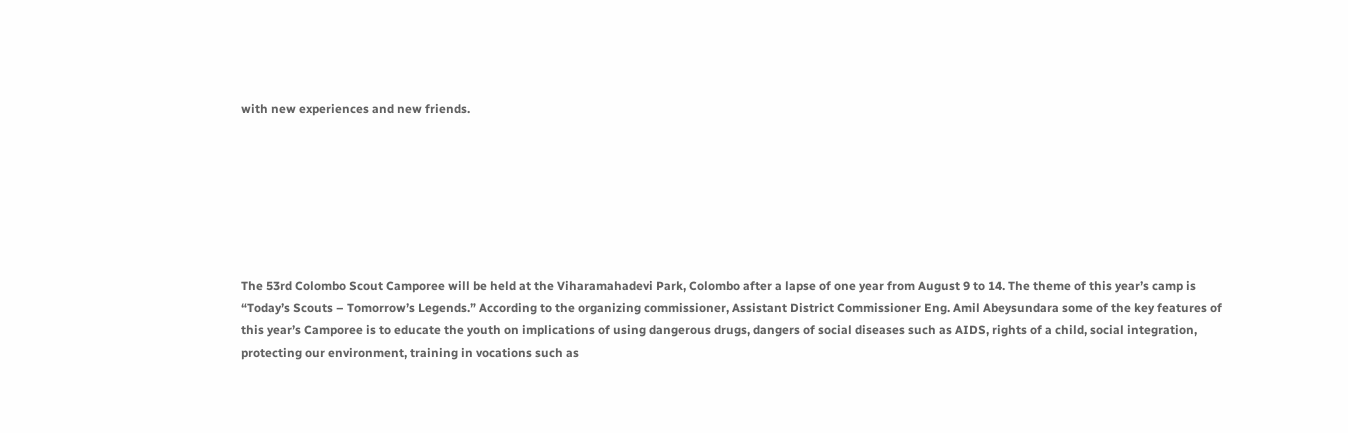with new experiences and new friends.







The 53rd Colombo Scout Camporee will be held at the Viharamahadevi Park, Colombo after a lapse of one year from August 9 to 14. The theme of this year’s camp is “Today’s Scouts – Tomorrow’s Legends.” According to the organizing commissioner, Assistant District Commissioner Eng. Amil Abeysundara some of the key features of this year’s Camporee is to educate the youth on implications of using dangerous drugs, dangers of social diseases such as AIDS, rights of a child, social integration, protecting our environment, training in vocations such as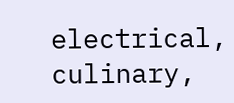electrical, culinary,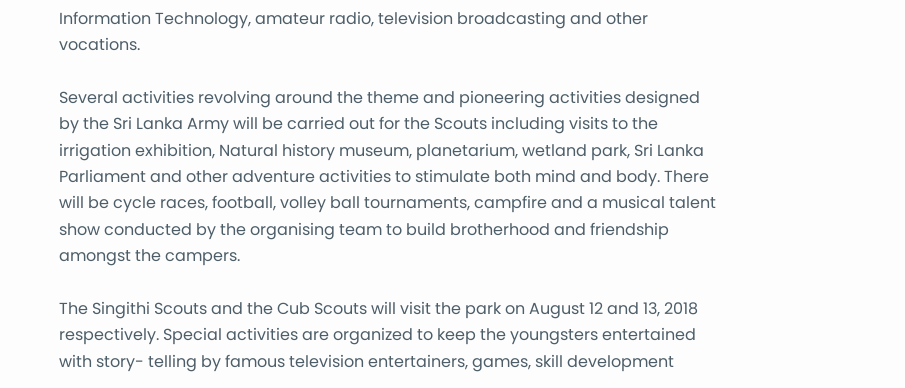Information Technology, amateur radio, television broadcasting and other vocations.

Several activities revolving around the theme and pioneering activities designed by the Sri Lanka Army will be carried out for the Scouts including visits to the irrigation exhibition, Natural history museum, planetarium, wetland park, Sri Lanka Parliament and other adventure activities to stimulate both mind and body. There will be cycle races, football, volley ball tournaments, campfire and a musical talent show conducted by the organising team to build brotherhood and friendship amongst the campers.

The Singithi Scouts and the Cub Scouts will visit the park on August 12 and 13, 2018 respectively. Special activities are organized to keep the youngsters entertained with story- telling by famous television entertainers, games, skill development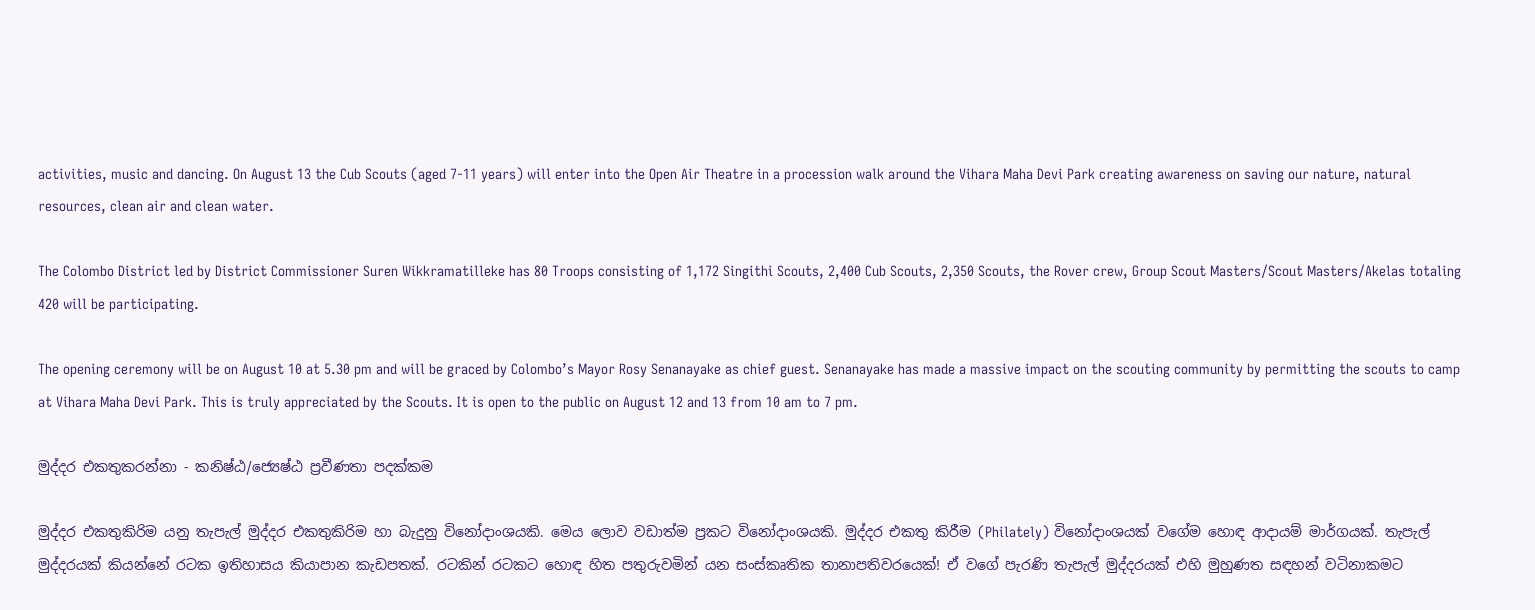activities, music and dancing. On August 13 the Cub Scouts (aged 7-11 years) will enter into the Open Air Theatre in a procession walk around the Vihara Maha Devi Park creating awareness on saving our nature, natural resources, clean air and clean water.

The Colombo District led by District Commissioner Suren Wikkramatilleke has 80 Troops consisting of 1,172 Singithi Scouts, 2,400 Cub Scouts, 2,350 Scouts, the Rover crew, Group Scout Masters/Scout Masters/Akelas totaling 420 will be participating.

The opening ceremony will be on August 10 at 5.30 pm and will be graced by Colombo’s Mayor Rosy Senanayake as chief guest. Senanayake has made a massive impact on the scouting community by permitting the scouts to camp at Vihara Maha Devi Park. This is truly appreciated by the Scouts. It is open to the public on August 12 and 13 from 10 am to 7 pm.

මුද්දර එකතුකරන්නා - කනිෂ්ඨ/ජ්‍යෙෂ්ඨ ප්‍රවීණතා පදක්කම

මුද්දර එකතුකිරිම යනු තැපැල් මුද්දර එකතුකිරිම හා බැදුනු විනෝදාංශයකි. මෙය ලොව වඩාත්ම ප්‍රකට විනෝදාංශයකි. මුද්දර එකතු කිරීම (Philately) විනෝදාංශයක් වගේම හොඳ ආදායම් මාර්ගයක්. තැපැල් මුද්දරයක් කියන්නේ රටක ඉතිහාසය කියාපාන කැඩපතක්. රටකින් රටකට හොඳ හිත පතුරුවමින් යන සංස්කෘතික තානාපතිවරයෙක්! ඒ වගේ පැරණි තැපැල් මුද්දරයක් එහි මුහුණත සඳහන් වටිනාකමට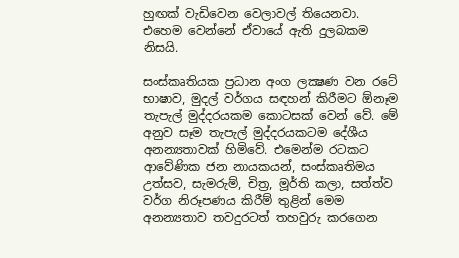හුඟක් වැඩිවෙන වෙලාවල් තියෙනවා. එහෙම වෙන්නේ ඒවායේ ඇති දුලබකම නිසයි.

සංස්‌කෘතියක ප්‍රධාන අංග ලක්‍ෂණ වන රටේ භාෂාව, මුදල් වර්ගය සඳහන් කිරීමට ඕනෑම තැපැල් මුද්දරයකම කොටසක්‌ වෙන් වේ. මේ අනුව සෑම තැපැල් මුද්දරයකටම දේශීය අනන්‍යතාවක්‌ හිමිවේ. එමෙන්ම රටකට ආවේණික ජන නායකයන්, සංස්‌කෘතිමය උත්සව, සැමරුම්, චිත්‍ර, මූර්ති කලා, සත්ත්ව වර්ග නිරූපණය කිරීම් තුළින් මෙම අනන්‍යතාව තවදුරටත් තහවුරු කරගෙන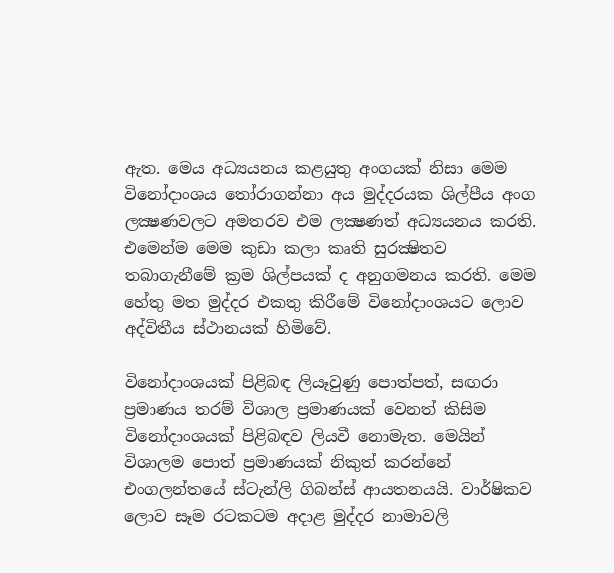ඇත. මෙය අධ්‍යයනය කළයුතු අංගයක්‌ නිසා මෙම විනෝදාංශය තෝරාගන්නා අය මුද්දරයක ශිල්පීය අංග ලක්‍ෂණවලට අමතරව එම ලක්‍ෂණත් අධ්‍යයනය කරති. එමෙන්ම මෙම කුඩා කලා කෘති සුරක්‍ෂිතව තබාගැනීමේ ක්‍රම ශිල්පයක්‌ ද අනුගමනය කරති. මෙම හේතු මත මුද්දර එකතු කිරීමේ විනෝදාංශයට ලොව අද්විතීය ස්‌ථානයක්‌ හිමිවේ.

විනෝදාංශයක්‌ පිළිබඳ ලියෑවුණු පොත්පත්, සඟරා ප්‍රමාණය තරම් විශාල ප්‍රමාණයක්‌ වෙනත් කිසිම විනෝදාංශයක්‌ පිළිබඳව ලියවී නොමැත. මෙයින් විශාලම පොත් ප්‍රමාණයක්‌ නිකුත් කරන්නේ එංගලන්තයේ ස්‌ටැන්ලි ගිබන්ස්‌ ආයතනයයි. වාර්ෂිකව ලොව සෑම රටකටම අදාළ මුද්දර නාමාවලි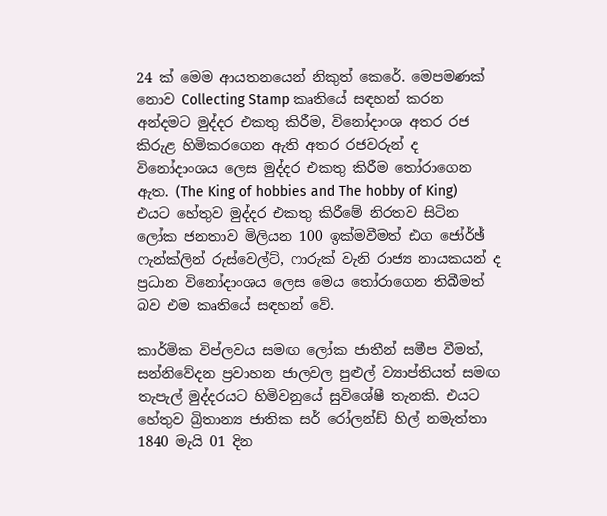24 ක්‌ මෙම ආයතනයෙන් නිකුත් කෙරේ. මෙපමණක්‌ නොව Collecting Stamp කෘතියේ සඳහන් කරන අන්දමට මුද්දර එකතු කිරීම, විනෝදාංශ අතර රජ කිරුළ හිමිකරගෙන ඇති අතර රජවරුන් ද විනෝදාංශය ලෙස මුද්දර එකතු කිරීම තෝරාගෙන ඇත. (The King of hobbies and The hobby of King) එයට හේතුව මුද්දර එකතු කිරීමේ නිරතව සිටින ලෝක ජනතාව මිලියන 100 ඉක්‌මවීමත් ඪග ජෝර්ඡ් ෆැන්ක්‌ලින් රුස්‌වෙල්ට්‌, ෆාරුක්‌ වැනි රාජ්‍ය නායකයන් ද ප්‍රධාන විනෝදාංශය ලෙස මෙය තෝරාගෙන තිබීමත් බව එම කෘතියේ සඳහන් වේ.

කාර්මික විප්ලවය සමඟ ලෝක ජාතීන් සමීප වීමත්, සන්නිවේදන ප්‍රවාහන ජාලවල පුළුල් ව්‍යාප්තියත් සමඟ තැපැල් මුද්දරයට හිමිවනුයේ සුවිශේෂී තැනකි. එයට හේතුව බ්‍රිතාන්‍ය ජාතික සර් රෝලන්ඩ් හිල් නමැත්තා 1840 මැයි 01 දින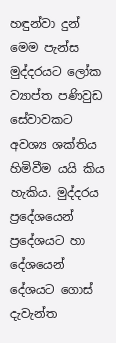හඳුන්වා දුන් මෙම පැන්ස මුද්දරයට ලෝක ව්‍යාප්ත පණිවුඩ සේවාවකට අවශ්‍ය ශක්‌තිය හිමිවීම යයි කිය හැකිය. මුද්දරය ප්‍රදේශයෙන් ප්‍රදේශයට හා දේශයෙන් දේශයට ගොස්‌ දැවැන්ත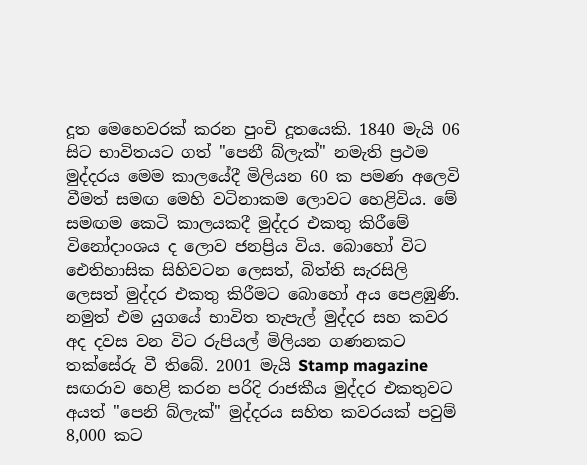දූත මෙහෙවරක්‌ කරන පුංචි දූතයෙකි. 1840 මැයි 06 සිට භාවිතයට ගත් "පෙනී බ්ලැක්‌" නමැති ප්‍රථම මුද්දරය මෙම කාලයේදී මිලියන 60 ක පමණ අලෙවි වීමත් සමඟ මෙහි වටිනාකම ලොවට හෙළිවිය. මේ සමඟම කෙටි කාලයකදී මුද්දර එකතු කිරීමේ විනෝදාංශය ද ලොව ජනප්‍රිය විය. බොහෝ විට ඓතිහාසික සිහිවටන ලෙසත්, බිත්ති සැරසිලි ලෙසත් මුද්දර එකතු කිරීමට බොහෝ අය පෙළඹුණි. නමුත් එම යුගයේ භාවිත තැපැල් මුද්දර සහ කවර අද දවස වන විට රුපියල් මිලියන ගණනකට තක්‌සේරු වී තිබේ. 2001 මැයි Stamp magazine සඟරාව හෙළි කරන පරිදි රාජකීය මුද්දර එකතුවට අයත් "පෙනි බ්ලැක්‌" මුද්දරය සහිත කවරයක්‌ පවුම් 8,000 කට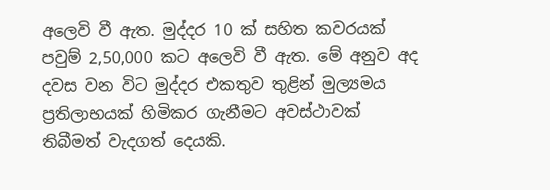අලෙවි වී ඇත. මුද්දර 10 ක්‌ සහිත කවරයක්‌ පවුම් 2,50,000 කට අලෙවි වී ඇත. මේ අනුව අද දවස වන විට මුද්දර එකතුව තුළින් මුල්‍යමය ප්‍රතිලාභයක්‌ හිමිකර ගැනීමට අවස්‌ථාවක්‌ තිබීමත් වැදගත් දෙයකි.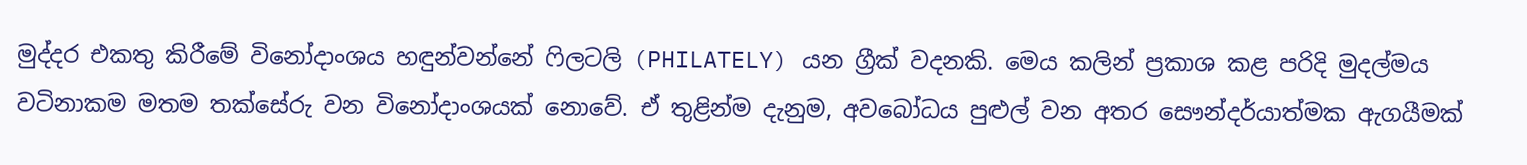මුද්දර එකතු කිරීමේ විනෝදාංශය හඳුන්වන්නේ ෆිලටලි (PHILATELY) යන ග්‍රීක්‌ වදනකි. මෙය කලින් ප්‍රකාශ කළ පරිදි මුදල්මය වටිනාකම මතම තක්‌සේරු වන විනෝදාංශයක්‌ නොවේ. ඒ තුළින්ම දැනුම, අවබෝධය පුළුල් වන අතර සෞන්දර්යාත්මක ඇගයීමක්‌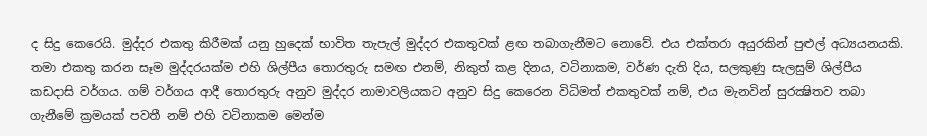ද සිදු කෙරෙයි. මුද්දර එකතු කිරීමක්‌ යනු හුදෙක්‌ භාවිත තැපැල් මුද්දර එකතුවක්‌ ළඟ තබාගැනීමට නොවේ. එය එක්‌තරා අයුරකින් පුළුල් අධ්‍යයනයකි. තමා එකතු කරන සෑම මුද්දරයක්‌ම එහි ශිල්පීය තොරතුරු සමඟ එනම්, නිකුත් කළ දිනය, වටිනාකම, වර්ණ දැති දිය, සලකුණු සැලසුම් ශිල්පීය කඩදාසි වර්ගය. ගම් වර්ගය ආදී තොරතුරු අනුව මුද්දර නාමාවලියකට අනුව සිදු කෙරෙන විධිමත් එකතුවක්‌ නම්, එය මැනවින් සුරක්‍ෂිතව තබා ගැනීමේ ක්‍රමයක්‌ පවතී නම් එහි වටිනාකම මෙන්ම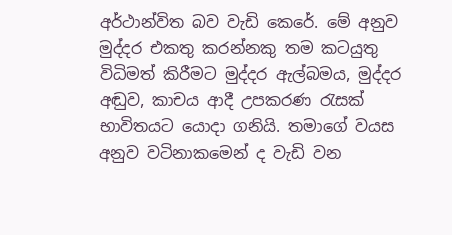අර්ථාන්විත බව වැඩි කෙරේ. මේ අනුව මුද්දර එකතු කරන්නකු තම කටයුතු විධිමත් කිරීමට මුද්දර ඇල්බමය, මුද්දර අඬුව, කාචය ආදී උපකරණ රැසක්‌ භාවිතයට යොදා ගනියි. තමාගේ වයස අනුව වටිනාකමෙන් ද වැඩි වන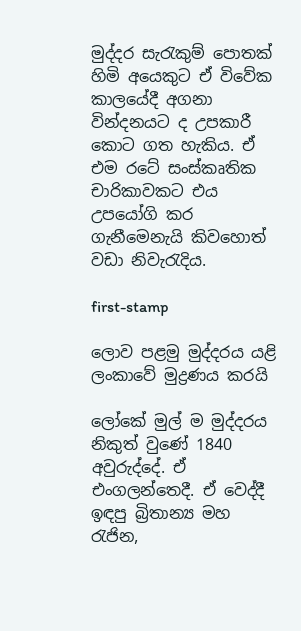මුද්දර සැරැකුම් පොතක්‌ හිමි අයෙකුට ඒ විවේක කාලයේදී අගනා වින්දනයට ද උපකාරී කොට ගත හැකිය. ඒ එම රටේ සංස්‌කෘතික චාරිකාවකට එය උපයෝගි කර ගැනීමෙනැයි කිවහොත් වඩා නිවැරැදිය.

first-stamp

ලොව පළමු මුද්දරය යළි ලංකාවේ මුද්‍රණය කරයි

ලෝකේ මුල් ම මුද්දරය නිකුත් වුණේ 1840 අවුරුද්දේ. ඒ එංගලන්තෙදී. ඒ වෙද්දී ඉඳපු බ්‍රිතාන්‍ය මහ රැජින,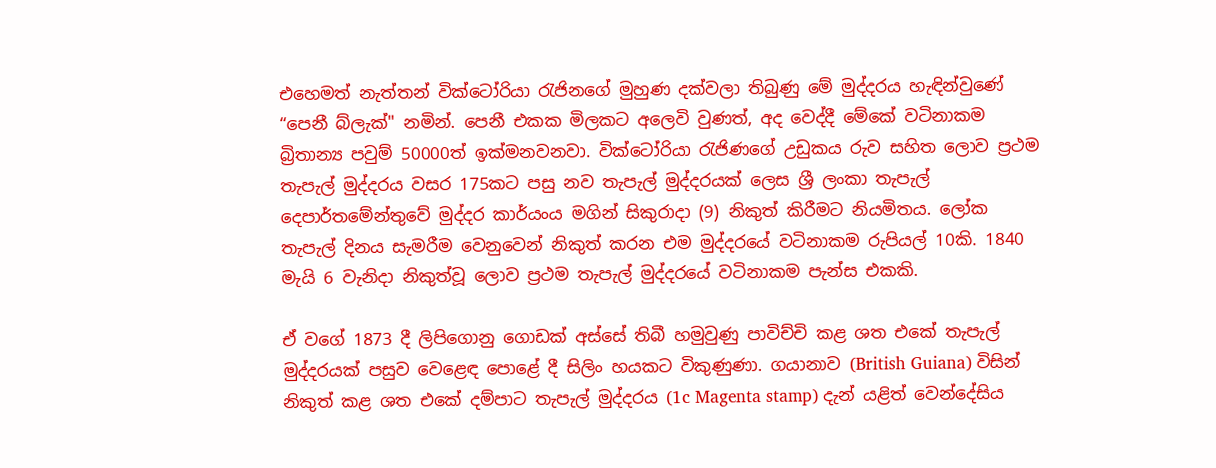එහෙමත් නැත්තන් වික්ටෝරියා රැජිනගේ මුහුණ දක්වලා තිබුණු මේ මුද්දරය හැඳින්වුණේ “පෙනී බ්ලැක්" නමින්. පෙනී එකක මිලකට අලෙවි වුණත්, අද වෙද්දී මේකේ වටිනාකම බ්‍රිතාන්‍ය පවුම් 50000ත් ඉක්මනවනවා. වික්ටෝරියා රැජිණගේ උඩුකය රුව සහිත ලොව ප්‍රථම තැපැල් මුද්දරය වසර 175කට පසු නව තැපැල් මුද්දරයක් ලෙස ශ්‍රී ලංකා තැපැල් දෙපාර්තමේන්තුවේ මුද්දර කාර්යංය මගින් සිකුරාදා (9) නිකුත් කිරීමට නියමිතය. ලෝක තැපැල් දිනය සැමරීම වෙනුවෙන් නිකුත් කරන එම මුද්දරයේ වටිනාකම රුපියල් 10කි. 1840 මැයි 6 වැනිදා නිකුත්වූ ලොව ප්‍රථම තැපැල් මුද්දරයේ වටිනාකම පැන්ස එකකි.

ඒ වගේ 1873 දී ලිපිගොනු ගොඩක් අස්සේ තිබී හමුවුණු පාවිච්චි කළ ශත එකේ තැපැල් මුද්දරයක් පසුව වෙළෙඳ පොළේ දී සිලිං හයකට විකුණුණා. ගයානාව (British Guiana) විසින් නිකුත් කළ ශත එකේ දම්පාට තැපැල් මුද්දරය (1c Magenta stamp) දැන් යළිත් වෙන්දේසිය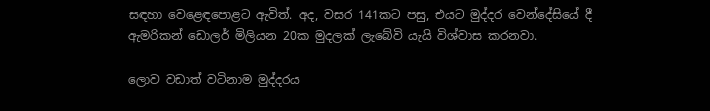සඳහා වෙළෙඳපොළට ඇවිත්. අද, වසර 141කට පසු, එයට මුද්දර වෙන්දේසියේ දී ඇමරිකන් ඩොලර් මිලියන 20ක මුදලක් ලැබේවි යැයි විශ්වාස කරනවා.

ලොව වඩාත් වටිනාම මුද්දරය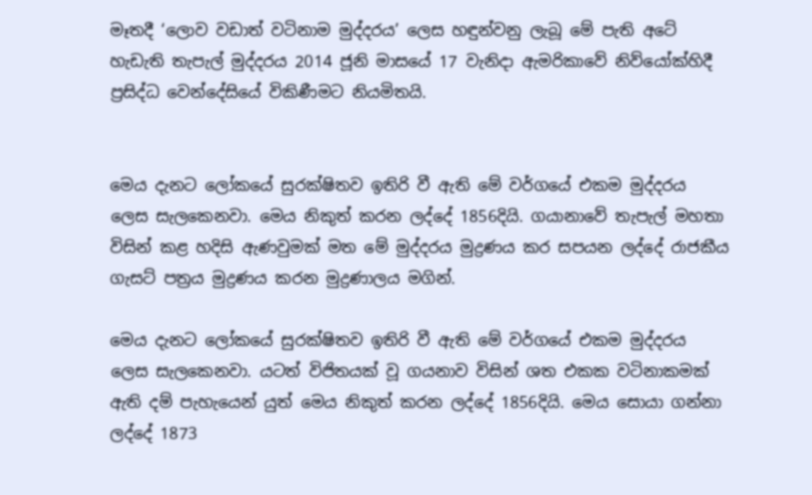මෑතදී ‘ලොව වඩාත් වටිනාම මුද්දරය’ ලෙස හඳුන්වනු ලැබූ මේ පැති අටේ හැඩැති තැපැල් මුද්දරය 2014 ජූනි මාසයේ 17 වැනිදා ඇමරිකාවේ නිව්යෝක්හිදී ප්‍රසිද්ධ වෙන්දේසියේ විකිණීමට නියමිතයි.


මෙය දැනට ලෝකයේ සුරක්ෂිතව ඉතිරි වී ඇති මේ වර්ගයේ එකම මුද්දරය ලෙස සැලකෙනවා. මෙය නිකුත් කරන ලද්දේ 1856දියි. ගයානාවේ තැපැල් මහතා විසින් කළ හදිසි ඇණවුමක් මත මේ මුද්දරය මුද්‍රණය කර සපයන ලද්දේ රාජකීය ගැසට් පත්‍රය මුද්‍රණය කරන මුද්‍රණාලය මගින්.

මෙය දැනට ලෝකයේ සුරක්ෂිතව ඉතිරි වී ඇති මේ වර්ගයේ එකම මුද්දරය ලෙස සැලකෙනවා. යටත් විජිතයක් වූ ගයනාව විසින් ශත එකක වටිනාකමක් ඇති දම් පැහැයෙන් යුත් මෙය නිකුත් කරන ලද්දේ 1856දියි. මෙය සොයා ගන්නා ලද්දේ 1873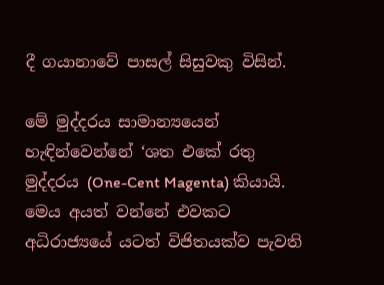දී ගයානාවේ පාසල් සිසුවකු විසින්.

මේ මුද්දරය සාමාන්‍යයෙන් හැඳින්වෙන්නේ ‘ශත එකේ රතු මුද්දරය (One-Cent Magenta) කියායි. මෙය අයත් වන්නේ එවකට අධිරාජ්‍යයේ යටත් විජිතයක්ව පැවති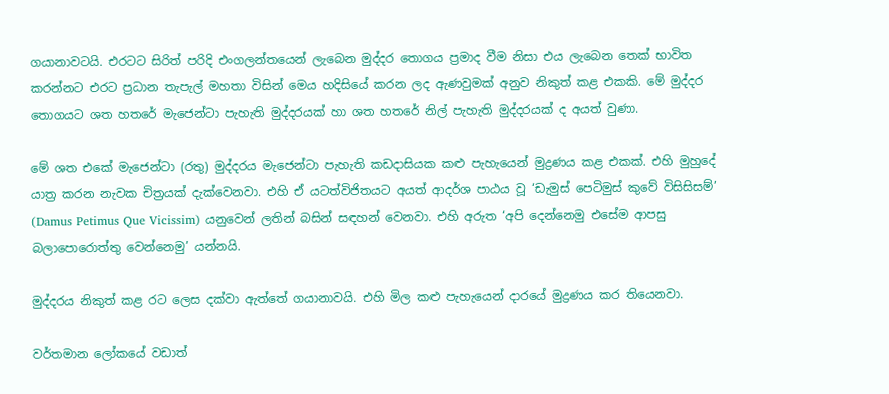ගයානාවටයි. එරටට සිරිත් පරිදි එංගලන්තයෙන් ලැබෙන මුද්දර තොගය ප්‍රමාද වීම නිසා එය ලැබෙන තෙක් භාවිත කරන්නට එරට ප්‍රධාන තැපැල් මහතා විසින් මෙය හදිසියේ කරන ලද ඇණවුමක් අනුව නිකුත් කළ එකකි. මේ මුද්දර තොගයට ශත හතරේ මැජෙන්ටා පැහැති මුද්දරයක් හා ශත හතරේ නිල් පැහැති මුද්දරයක් ද අයත් වුණා.

මේ ශත එකේ මැජෙන්ටා (රතු) මුද්දරය මැජෙන්ටා පැහැති කඩදාසියක කළු පැහැයෙන් මුද්‍රණය කළ එකක්. එහි මුහුදේ යාත්‍ර කරන නැවක චිත්‍රයක් දැක්වෙනවා. එහි ඒ යටත්විජිතයට අයත් ආදර්ශ පාඨය වූ ‘ඩැමුස් පෙටිමුස් කුවේ විසිසිසම්’ (Damus Petimus Que Vicissim) යනුවෙන් ලතින් බසින් සඳහන් වෙනවා. එහි අරුත ‘අපි දෙන්නෙමු එසේම ආපසු බලාපොරොත්තු වෙන්නෙමු’ යන්නයි.

මුද්දරය නිකුත් කළ රට ලෙස දක්වා ඇත්තේ ගයානාවයි. එහි මිල කළු පැහැයෙන් දාරයේ මුද්‍රණය කර තියෙනවා.

වර්තමාන ලෝකයේ වඩාත්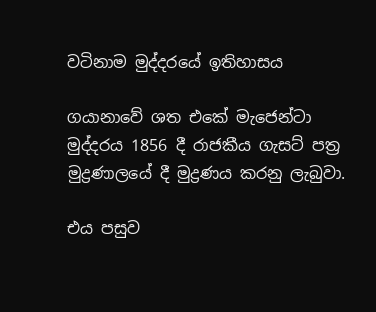වටිනාම මුද්දරයේ ඉතිහාසය

ගයානාවේ ශත එකේ මැජෙන්ටා මුද්දරය 1856 දී රාජකීය ගැසට් පත්‍ර මුද්‍රණාලයේ දී මුද්‍රණය කරනු ලැබුවා.

එය පසුව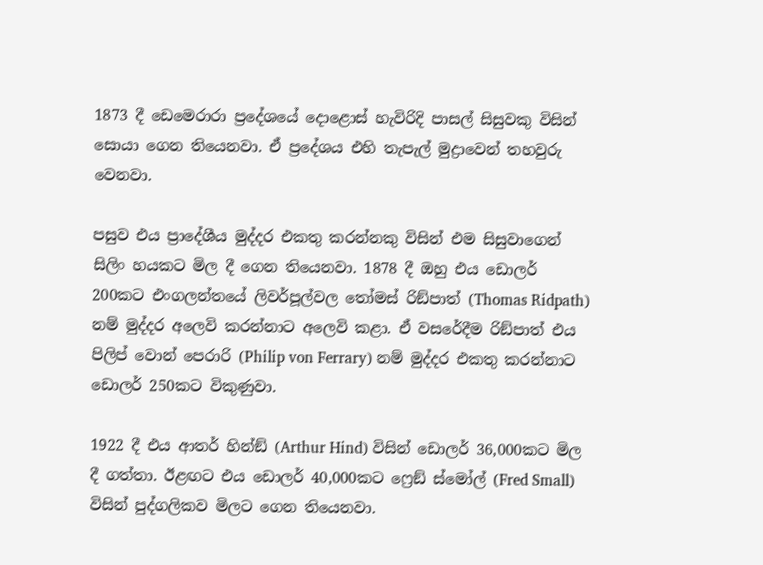1873 දී ඩෙමෙරාරා ප්‍රදේශයේ දොළොස් හැවිරිදි පාසල් සිසුවකු විසින් සොයා ගෙන තියෙනවා. ඒ ප්‍රදේශය එහි තැපැල් මුද්‍රාවෙන් තහවුරු වෙනවා.

පසුව එය ප්‍රාදේශීය මුද්දර එකතු කරන්නකු විසින් එම සිසුවාගෙන් සිලිං හයකට මිල දී ගෙන තියෙනවා. 1878 දී ඔහු එය ඩොලර් 200කට එංගලන්තයේ ලිවර්පූල්වල තෝමස් රිඞ්පාත් (Thomas Ridpath) නම් මුද්දර අලෙවි කරන්නාට අලෙවි කළා. ඒ වසරේදීම රිඞ්පාත් එය පිලිප් වොන් පෙරාරි (Philip von Ferrary) නම් මුද්දර එකතු කරන්නාට ඩොලර් 250කට විකුණුවා.

1922 දී එය ආතර් හින්ඞ් (Arthur Hind) විසින් ඩොලර් 36,000කට මිල දී ගත්තා. ඊළඟට එය ඩොලර් 40,000කට ෆ්‍රෙඞ් ස්මෝල් (Fred Small) විසින් පුද්ගලිකව මිලට ගෙන තියෙනවා.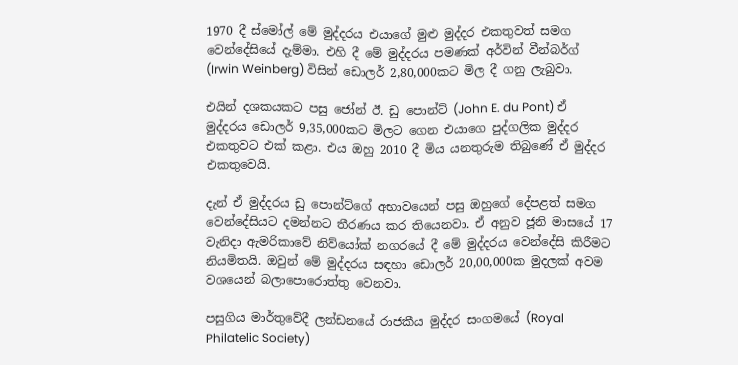1970 දී ස්මෝල් මේ මුද්දරය එයාගේ මුළු මුද්දර එකතුවත් සමග වෙන්දේසියේ දැම්මා. එහි දී මේ මුද්දරය පමණක් අර්වින් වීන්බර්ග් (Irwin Weinberg) විසින් ඩොලර් 2,80,000කට මිල දී ගනු ලැබුවා.

එයින් දශකයකට පසු ජෝන් ඊ. ඩු පොන්ට් (John E. du Pont) ඒ මුද්දරය ඩොලර් 9,35,000කට මිලට ගෙන එයාගෙ පුද්ගලික මුද්දර එකතුවට එක් කළා. එය ඔහු 2010 දී මිය යනතුරුම තිබුණේ ඒ මුද්දර එකතුවෙයි.

දැන් ඒ මුද්දරය ඩු පොන්ට්ගේ අභාවයෙන් පසු ඔහුගේ දේපළත් සමග වෙන්දේසියට දමන්නට තීරණය කර තියෙනවා. ඒ අනුව ජූනි මාසයේ 17 වැනිදා ඇමරිකාවේ නිව්යෝක් නගරයේ දී මේ මුද්දරය වෙන්දේසි කිරීමට නියමිතයි. ඔවුන් මේ මුද්දරය සඳහා ඩොලර් 20,00,000ක මුදලක් අවම වශයෙන් බලාපොරොත්තු වෙනවා.

පසුගිය මාර්තුවේදී ලන්ඩනයේ රාජකීය මුද්දර සංගමයේ (Royal Philatelic Society)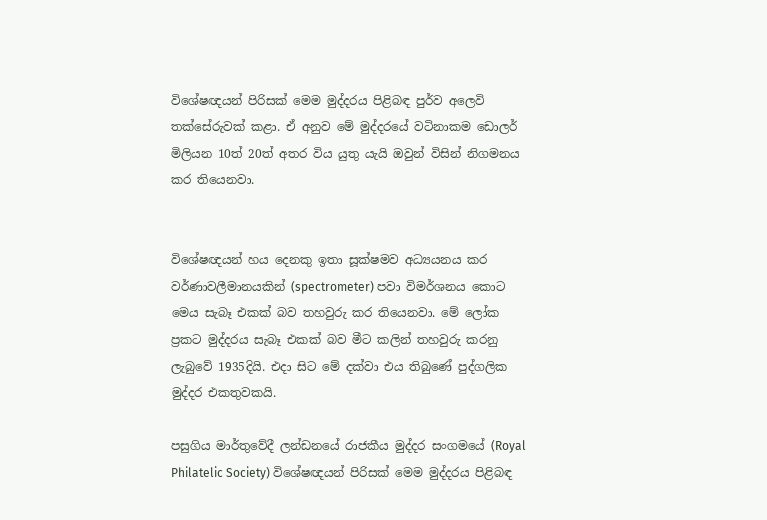විශේෂඥයන් පිරිසක් මෙම මුද්දරය පිළිබඳ පුර්ව අලෙවි තක්සේරුවක් කළා. ඒ අනුව මේ මුද්දරයේ වටිනාකම ඩොලර් මිලියන 10ත් 20ත් අතර විය යුතු යැයි ඔවුන් විසින් නිගමනය කර තියෙනවා.


විශේෂඥයන් හය දෙනකු ඉතා සූක්ෂමව අධ්‍යයනය කර වර්ණාවලීමානයකින් (spectrometer) පවා විමර්ශනය කොට මෙය සැබෑ එකක් බව තහවුරු කර තියෙනවා. මේ ලෝක ප්‍රකට මුද්දරය සැබෑ එකක් බව මීට කලින් තහවුරු කරනු ලැබුවේ 1935දියි. එදා සිට මේ දක්වා එය තිබුණේ පුද්ගලික මුද්දර එකතුවකයි.

පසුගිය මාර්තුවේදී ලන්ඩනයේ රාජකීය මුද්දර සංගමයේ (Royal Philatelic Society) විශේෂඥයන් පිරිසක් මෙම මුද්දරය පිළිබඳ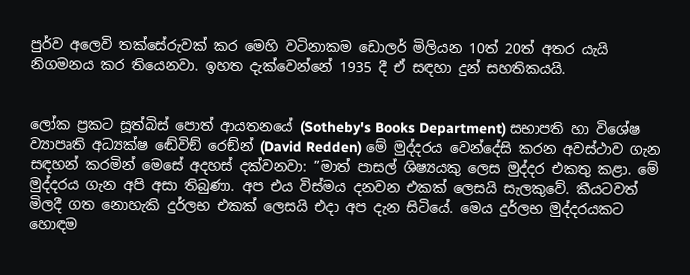පුර්ව අලෙවි තක්සේරුවක් කර මෙහි වටිනාකම ඩොලර් මිලියන 10ත් 20ත් අතර යැයි නිගමනය කර තියෙනවා. ඉහත දැක්වෙන්නේ 1935 දී ඒ සඳහා දුන් සහතිකයයි.


ලෝක ප්‍රකට සූත්බිස් පොත් ආයතනයේ (Sotheby's Books Department) සභාපති හා විශේෂ ව්‍යාපෘති අධ්‍යක්ෂ ඬේවිඞ් රෙඞ්න් (David Redden) මේ මුද්දරය වෙන්දේසි කරන අවස්ථාව ගැන සඳහන් කරමින් මෙසේ අදහස් දක්වනවා: ”මාත් පාසල් ශිෂ්‍යයකු ලෙස මුද්දර එකතු කළා. මේ මුද්දරය ගැන අපි අසා තිබුණා. අප එය විස්මය දනවන එකක් ලෙසයි සැලකුවේ. කීයටවත් මිලදී ගත නොහැකි දුර්ලභ එකක් ලෙසයි එදා අප දැන සිටියේ. මෙය දුර්ලභ මුද්දරයකට හොඳම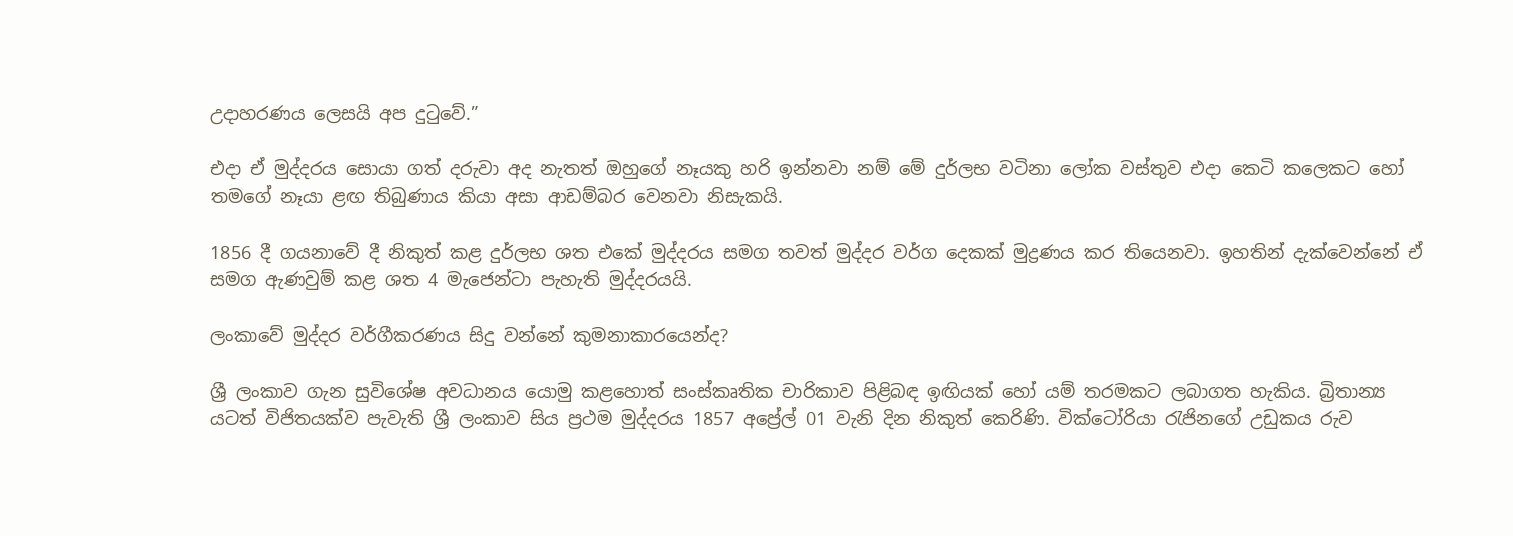උදාහරණය ලෙසයි අප දුටුවේ.”

එදා ඒ මුද්දරය සොයා ගත් දරුවා අද නැතත් ඔහුගේ නෑයකු හරි ඉන්නවා නම් මේ දුර්ලභ වටිනා ලෝක වස්තුව එදා කෙටි කලෙකට හෝ තමගේ නෑයා ළඟ තිබුණාය කියා අසා ආඩම්බර වෙනවා නිසැකයි.

1856 දී ගයනාවේ දී නිකුත් කළ දුර්ලභ ශත එකේ මුද්දරය සමග තවත් මුද්දර වර්ග දෙකක් මුද්‍රණය කර තියෙනවා. ඉහතින් දැක්වෙන්නේ ඒ සමග ඇණවුම් කළ ශත 4 මැජෙන්ටා පැහැති මුද්දරයයි.

ලංකාවේ මුද්දර වර්ගීකරණය සිදු වන්නේ කුමනාකාරයෙන්ද?

ශ්‍රී ලංකාව ගැන සුවිශේෂ අවධානය යොමු කළහොත් සංස්‌කෘතික චාරිකාව පිළිබඳ ඉඟියක්‌ හෝ යම් තරමකට ලබාගත හැකිය. බ්‍රිතාන්‍ය යටත් විජිතයක්‌ව පැවැති ශ්‍රී ලංකාව සිය ප්‍රථම මුද්දරය 1857 අප්‍රේල් 01 වැනි දින නිකුත් කෙරිණි. වික්‌ටෝරියා රැජිනගේ උඩුකය රුව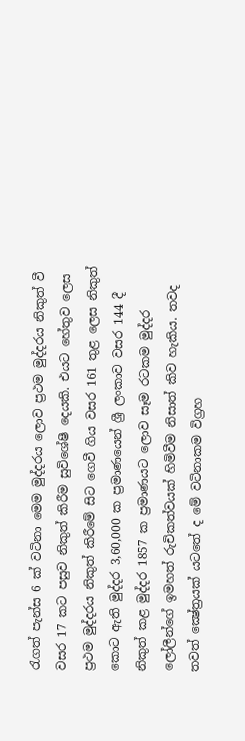රැගත් පැන්ස 6 ක්‌ වටිනා මෙම මුද්දරය ලොව ප්‍රථම මුද්දරය නිකුත් වී වසර 17 කට පසුව නිකුත් කිරීම සුවිශේෂී දෙයකි. එයට හේතුව ලෙස ප්‍රථම මුද්දරය නිකුත් කිරීමේ සිට ගෙවී ගිය වසර 161 තුළ ලෙස නිකුත් කොට ඇති මුද්දර 3,60,000 ක ප්‍රමාණයෙන් ශ්‍රී ලංකාව වසර 144 දී නිකුත් කළ මුද්දර 1857 ක ප්‍රමාණයට ලොව සෑම රටකම මුද්දර ලෝලීන්ගේ ඉමහත් රුචිකත්වයක්‌ හිමිවීම නිසාත් කිව හැකිය. තවද තවත් ක්‍ෂේත්‍රයක්‌ යටතේ ද මේ වටිනාකම විග්‍රහ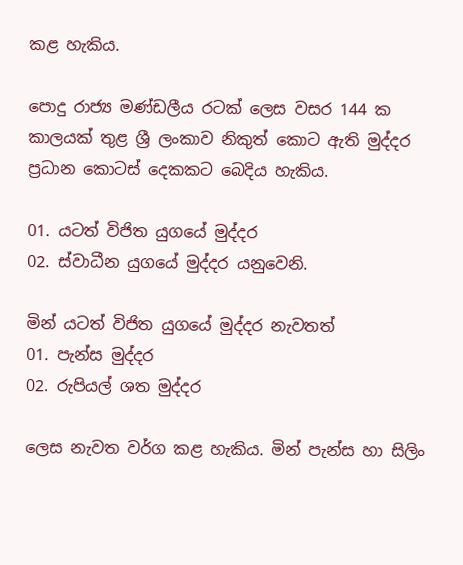කළ හැකිය.

පොදු රාජ්‍ය මණ්‌ඩලීය රටක්‌ ලෙස වසර 144 ක කාලයක්‌ තුළ ශ්‍රී ලංකාව නිකුත් කොට ඇති මුද්දර ප්‍රධාන කොටස්‌ දෙකකට බෙදිය හැකිය.

01. යටත් විජිත යුගයේ මුද්දර
02. ස්‌වාධීන යුගයේ මුද්දර යනුවෙනි.

මින් යටත් විජිත යුගයේ මුද්දර නැවතත්
01. පැන්ස මුද්දර
02. රුපියල් ශත මුද්දර

ලෙස නැවත වර්ග කළ හැකිය. මින් පැන්ස හා සිලිං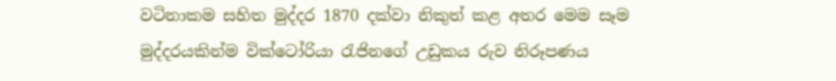වටිනාකම සහිත මුද්දර 1870 දක්‌වා නිකුත් කළ අතර මෙම සෑම මුද්දරයකින්ම වික්‌ටෝරියා රැජිනගේ උඩුකය රුව නිරූපණය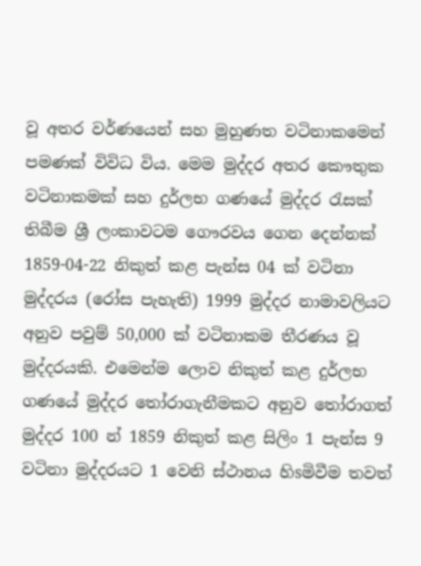වූ අතර වර්ණයෙන් සහ මුහුණත වටිනාකමෙන් පමණක්‌ විවිධ විය. මෙම මුද්දර අතර කෞතුක වටිනාකමක්‌ සහ දුර්ලභ ගණයේ මුද්දර රැසක්‌ තිබීම ශ්‍රී ලංකාවටම ගෞරවය ගෙන දෙන්නක්‌ 1859-04-22 නිකුත් කළ පැන්ස 04 ක්‌ වටිනා මුද්දරය (රෝස පැහැති) 1999 මුද්දර නාමාවලියට අනුව පවුම් 50,000 ක්‌ වටිනාකම තීරණය වූ මුද්දරයකි. එමෙන්ම ලොව නිකුත් කළ දුර්ලභ ගණයේ මුද්දර තෝරාගැනීමකට අනුව තෝරාගත් මුද්දර 100 න් 1859 නිකුත් කළ සිලිං 1 පැන්ස 9 වටිනා මුද්දරයට 1 වෙනි ස්‌ථානය හිsමිවීම තවත්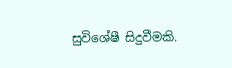සුවිශේෂී සිදුවීමකි.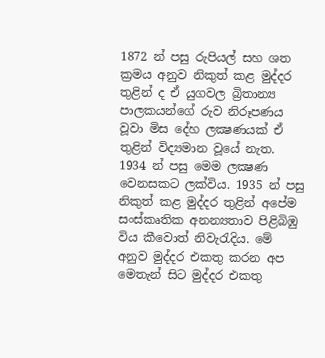1872 න් පසු රුපියල් සහ ශත ක්‍රමය අනුව නිකුත් කළ මුද්දර තුළින් ද ඒ යුගවල බ්‍රිතාන්‍ය පාලකයන්ගේ රුව නිරූපණය වූවා මිස දේහ ලක්‍ෂණයක්‌ ඒ තුළින් විද්‍යමාන වූයේ නැත. 1934 න් පසු මෙම ලක්‍ෂණ වෙනසකට ලක්‌විය. 1935 න් පසු නිකුත් කළ මුද්දර තුළින් අපේම සංස්‌කෘතික අනන්‍යතාව පිළිබිඹු විය කීවොත් නිවැරැදිය. මේ අනුව මුද්දර එකතු කරන අප මෙතැන් සිට මුද්දර එකතු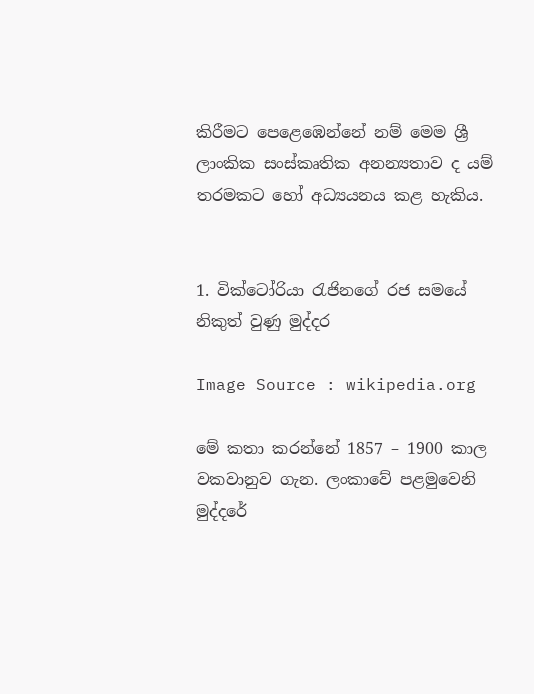කිරීමට පෙළෙඹෙන්නේ නම් මෙම ශ්‍රී ලාංකික සංස්‌කෘතික අනන්‍යතාව ද යම් තරමකට හෝ අධ්‍යයනය කළ හැකිය.


1. වික්ටෝරියා රැජිනගේ රජ සමයේ නිකුත් වුණු මුද්දර

Image Source : wikipedia.org

මේ කතා කරන්නේ 1857 – 1900 කාල වකවානුව ගැන. ලංකාවේ පළමුවෙනි මුද්දරේ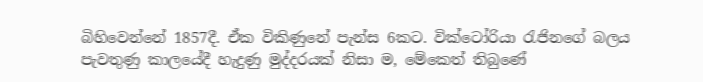බිහිවෙන්නේ 1857දී. ඒක විකිණුනේ පැන්ස 6කට. වික්ටෝරියා රැජිනගේ බලය පැවතුණු කාලයේදී හැදුණු මුද්දරයක් නිසා ම, මේකෙත් තිබුණේ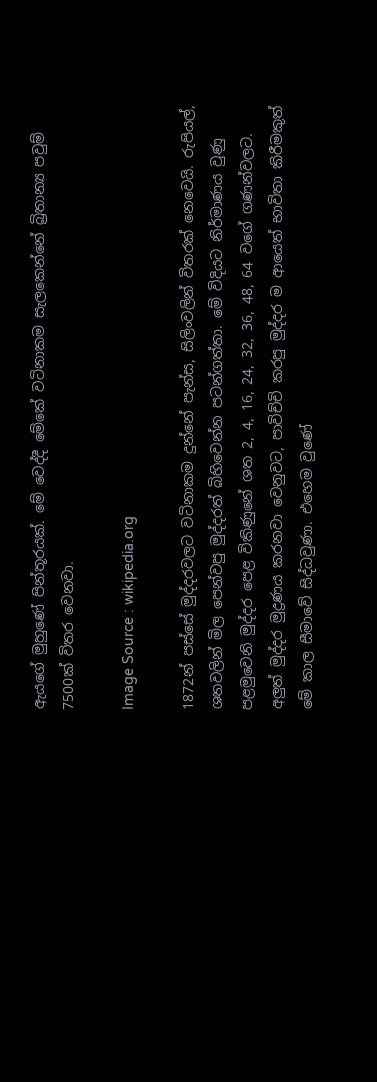ඇයගේ මුහුණේ පින්තූරයක්. මේ වෙද්දී මේකේ වටිනාකම සැලකෙන්නේ බ්‍රිතාන්‍ය පවුම් 7500ක් විතර වෙනවා.

Image Source : wikipedia.org

1872න් පස්සේ මුද්දරවලට වටිනාකම දුන්නේ පැන්ස, සිලිංවලින් විතරක් නෙවෙයි. රුපියල්, ශතවලින් මිල පෙන්වපු මුද්දරත් බිහිවෙන්න පටන්ගත්තා. මේ විදියට නිර්මාණය වුණු පළමුවෙනි මුද්දර පෙළ විකිණුනේ ශත 2, 4, 16, 24, 32, 36, 48, 64 වගේ ගණන්වලට. අලුත් මුද්දර මුද්‍රණය කරනවා වෙනුවට, පාවිච්චි කරපු මුද්දර ම ආයෙත් භාවිතා කිරීමකුත් මේ කාල සීමාවේ සිද්ධවුණා. එහෙම වුණේ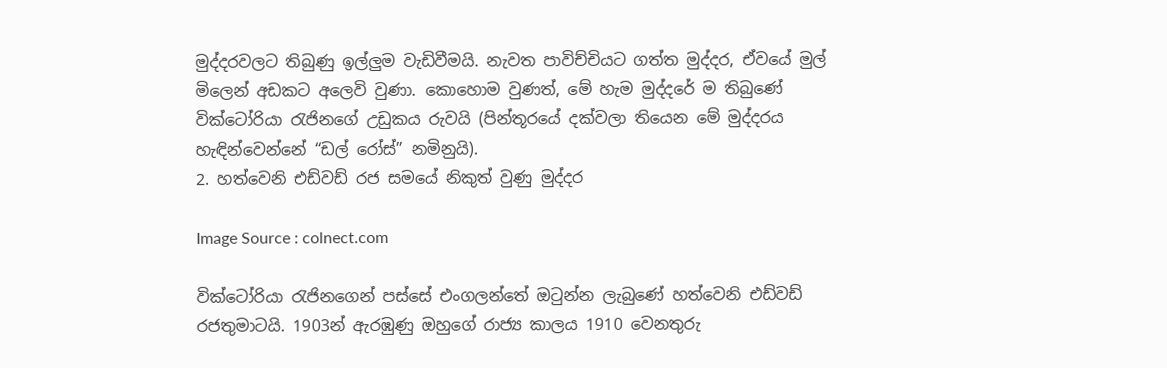මුද්දරවලට තිබුණු ඉල්ලුම වැඩිවීමයි. නැවත පාවිච්චියට ගත්ත මුද්දර, ඒවයේ මුල් මිලෙන් අඩකට අලෙවි වුණා. කොහොම වුණත්, මේ හැම මුද්දරේ ම තිබුණේ වික්ටෝරියා රැජිනගේ උඩුකය රුවයි (පින්තූරයේ දක්වලා තියෙන මේ මුද්දරය හැඳින්වෙන්නේ “ඩල් රෝස්” නමිනුයි).
2. හත්වෙනි එඩ්වඩ් රජ සමයේ නිකුත් වුණු මුද්දර

Image Source : colnect.com

වික්ටෝරියා රැජිනගෙන් පස්සේ එංගලන්තේ ඔටුන්න ලැබුණේ හත්වෙනි එඩ්වඩ් රජතුමාටයි. 1903න් ඇරඹුණු ඔහුගේ රාජ්‍ය කාලය 1910 වෙනතුරු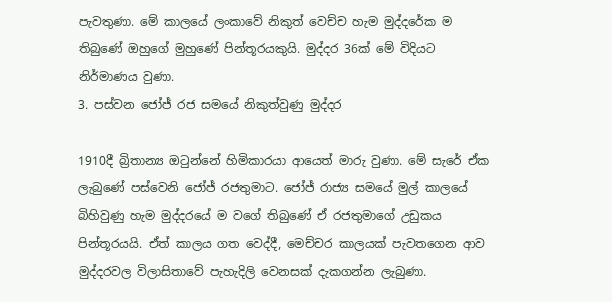පැවතුණා. මේ කාලයේ ලංකාවේ නිකුත් වෙච්ච හැම මුද්දරේක ම තිබුණේ ඔහුගේ මුහුණේ පින්තූරයකුයි. මුද්දර 36ක් මේ විදියට නිර්මාණය වුණා.
3. පස්වන ජෝජ් රජ සමයේ නිකුත්වුණු මුද්දර

1910දී බ්‍රිතාන්‍ය ඔටුන්නේ හිමිකාරයා ආයෙත් මාරු වුණා. මේ සැරේ ඒක ලැබුණේ පස්වෙනි ජෝජ් රජතුමාට. ජෝජ් රාජ්‍ය සමයේ මුල් කාලයේ බිහිවුණු හැම මුද්දරයේ ම වගේ තිබුණේ ඒ රජතුමාගේ උඩුකය පින්තූරයයි. ඒත් කාලය ගත වෙද්දී, මෙච්චර කාලයක් පැවතගෙන ආව මුද්දරවල විලාසිතාවේ පැහැදිලි වෙනසක් දැකගන්න ලැබුණා.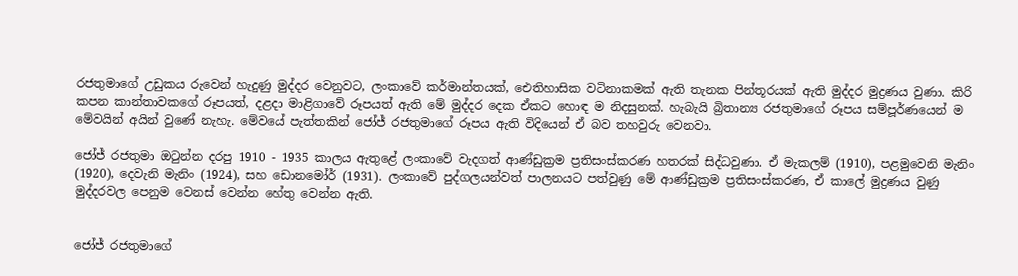රජතුමාගේ උඩුකය රුවෙන් හැදුණු මුද්දර වෙනුවට, ලංකාවේ කර්මාන්තයක්, ඓතිහාසික වටිනාකමක් ඇති තැනක පින්තූරයක් ඇති මුද්දර මුද්‍රණය වුණා. කිරි කපන කාන්තාවකගේ රූපයත්, දළදා මාළිගාවේ රූපයත් ඇති මේ මුද්දර දෙක ඒකට හොඳ ම නිදසුනක්. හැබැයි බ්‍රිතාන්‍ය රජතුමාගේ රූපය සම්පූර්ණයෙන් ම මේවයින් අයින් වුණේ නැහැ. මේවයේ පැත්තකින් ජෝජ් රජතුමාගේ රූපය ඇති විදියෙන් ඒ බව තහවුරු වෙනවා.

ජෝජ් රජතුමා ඔටුන්න දරපු 1910 - 1935 කාලය ඇතුළේ ලංකාවේ වැදගත් ආණ්ඩුක්‍රම ප්‍රතිසංස්කරණ හතරක් සිද්ධවුණා. ඒ මැකලම් (1910), පළමුවෙනි මැනිං (1920), දෙවැනි මැනිං (1924), සහ ඩොනමෝර් (1931). ලංකාවේ පුද්ගලයන්වත් පාලනයට පත්වුණු මේ ආණ්ඩුක්‍රම ප්‍රතිසංස්කරණ, ඒ කාලේ මුද්‍රණය වුණු මුද්දරවල පෙනුම වෙනස් වෙන්න හේතු වෙන්න ඇති.


ජෝජ් රජතුමාගේ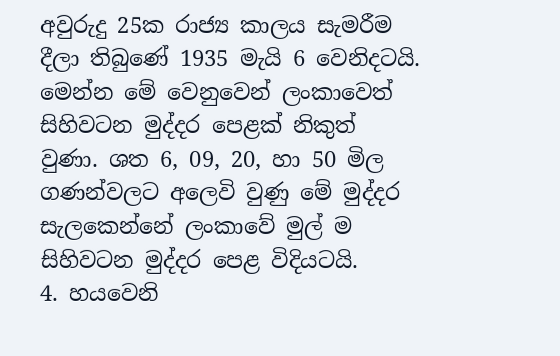අවුරුදු 25ක රාජ්‍ය කාලය සැමරීම දීලා තිබුණේ 1935 මැයි 6 වෙනිදටයි. මෙන්න මේ වෙනුවෙන් ලංකාවෙත් සිහිවටන මුද්දර පෙළක් නිකුත් වුණා. ශත 6, 09, 20, හා 50 මිල ගණන්වලට අලෙවි වුණු මේ මුද්දර සැලකෙන්නේ ලංකාවේ මුල් ම සිහිවටන මුද්දර පෙළ විදියටයි.
4. හයවෙනි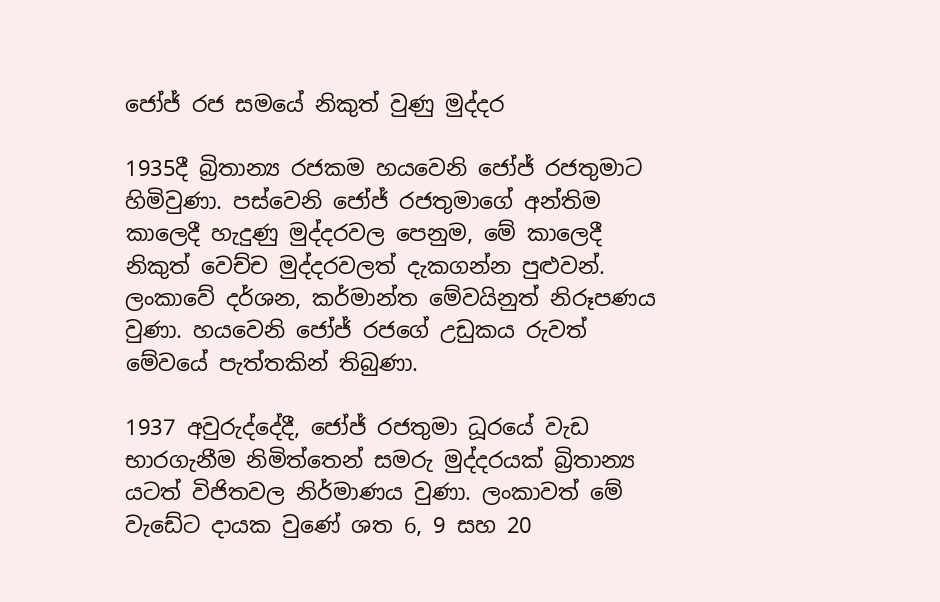ජෝජ් රජ සමයේ නිකුත් වුණු මුද්දර

1935දී බ්‍රිතාන්‍ය රජකම හයවෙනි ජෝජ් රජතුමාට හිමිවුණා. පස්වෙනි ජෝජ් රජතුමාගේ අන්තිම කාලෙදී හැදුණු මුද්දරවල පෙනුම, මේ කාලෙදී නිකුත් වෙච්ච මුද්දරවලත් දැකගන්න පුළුවන්. ලංකාවේ දර්ශන, කර්මාන්ත මේවයිනුත් නිරූපණය වුණා. හයවෙනි ජෝජ් රජගේ උඩුකය රුවත් මේවයේ පැත්තකින් තිබුණා.

1937 අවුරුද්දේදී, ජෝජ් රජතුමා ධූරයේ වැඩ භාරගැනීම නිමිත්තෙන් සමරු මුද්දරයක් බ්‍රිතාන්‍ය යටත් විජිතවල නිර්මාණය වුණා. ලංකාවත් මේ වැඩේට දායක වුණේ ශත 6, 9 සහ 20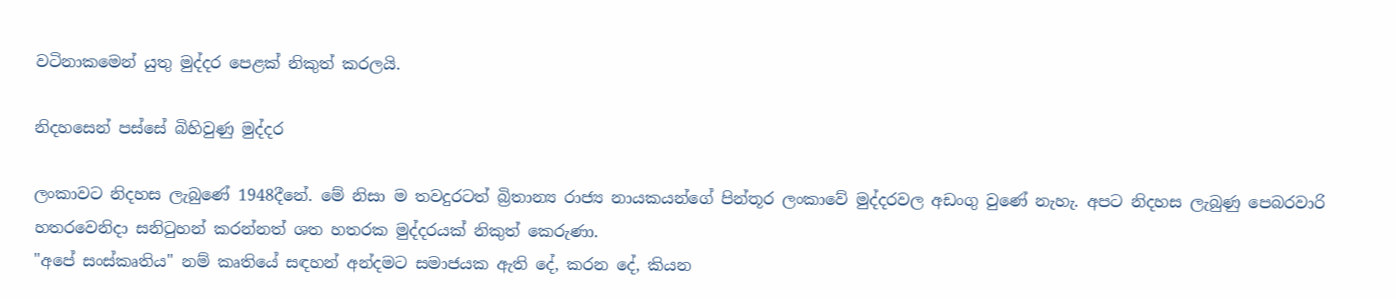වටිනාකමෙන් යුතු මුද්දර පෙළක් නිකුත් කරලයි.

නිදහසෙන් පස්සේ බිහිවුණු මුද්දර

ලංකාවට නිදහස ලැබුණේ 1948දීනේ. මේ නිසා ම තවදුරටත් බ්‍රිතාන්‍ය රාජ්‍ය නායකයන්ගේ පින්තූර ලංකාවේ මුද්දරවල අඩංගු වුණේ නැහැ. අපට නිදහස ලැබුණු පෙබරවාරි හතරවෙනිදා සනිටුහන් කරන්නත් ශත හතරක මුද්දරයක් නිකුත් කෙරුණා.
"අපේ සංස්‌කෘතිය" නම් කෘතියේ සඳහන් අන්දමට සමාජයක ඇති දේ, කරන දේ, කියන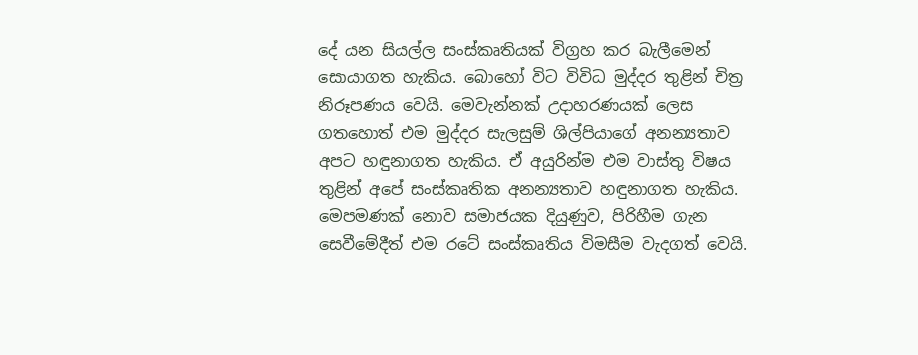දේ යන සියල්ල සංස්‌කෘතියක්‌ විග්‍රහ කර බැලීමෙන් සොයාගත හැකිය. බොහෝ විට විවිධ මුද්දර තුළින් චිත්‍ර නිරූපණය වෙයි. මෙවැන්නක්‌ උදාහරණයක්‌ ලෙස ගතහොත් එම මුද්දර සැලසුම් ශිල්පියාගේ අනන්‍යතාව අපට හඳුනාගත හැකිය. ඒ අයුරින්ම එම වාස්‌තු විෂය තුළින් අපේ සංස්‌කෘතික අනන්‍යතාව හඳුනාගත හැකිය. මෙපමණක්‌ නොව සමාජයක දියුණුව, පිරිහීම ගැන සෙවීමේදීත් එම රටේ සංස්‌කෘතිය විමසීම වැදගත් වෙයි.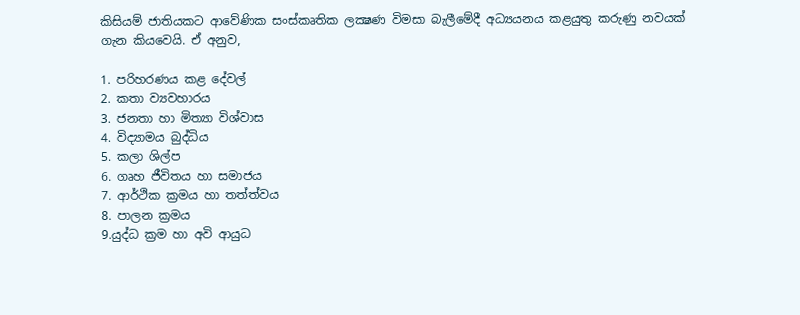කිසියම් ජාතියකට ආවේණික සංස්‌කෘතික ලක්‍ෂණ විමසා බැලීමේදී අධ්‍යයනය කළයුතු කරුණු නවයක්‌ ගැන කියවෙයි. ඒ අනුව,

1. පරිහරණය කළ දේවල්
2. කතා ව්‍යවහාරය
3. ජනතා හා මිත්‍යා විශ්වාස
4. විද්‍යාමය බුද්ධිය
5. කලා ශිල්ප
6. ගෘහ ජීවිතය හා සමාජය
7. ආර්ථික ක්‍රමය හා තත්ත්වය
8. පාලන ක්‍රමය
9.යුද්ධ ක්‍රම හා අවි ආයුධ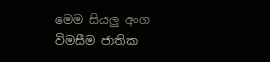මෙම සියලු අංග විමසීම ජාතික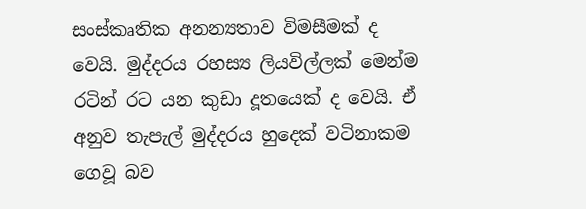සංස්‌කෘතික අනන්‍යතාව විමසීමක්‌ ද වෙයි. මුද්දරය රහස්‍ය ලියවිල්ලක්‌ මෙන්ම රටින් රට යන කුඩා දූතයෙක්‌ ද වෙයි. ඒ අනුව තැපැල් මුද්දරය හුදෙක්‌ වටිනාකම ගෙවූ බව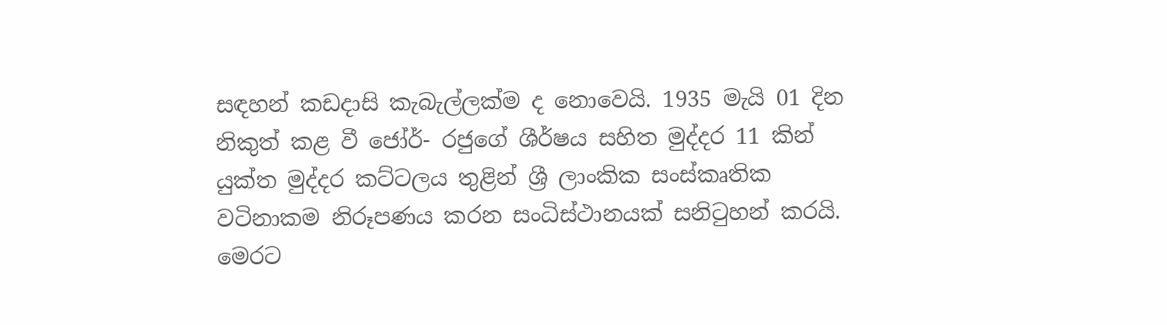සඳහන් කඩදාසි කැබැල්ලක්‌ම ද නොවෙයි. 1935 මැයි 01 දින නිකුත් කළ වී ජෝර්- රජුගේ ශීර්ෂය සහිත මුද්දර 11 කින් යුක්‌ත මුද්දර කට්‌ටලය තුළින් ශ්‍රී ලාංකික සංස්‌කෘතික වටිනාකම නිරූපණය කරන සංධිස්‌ථානයක්‌ සනිටුහන් කරයි. මෙරට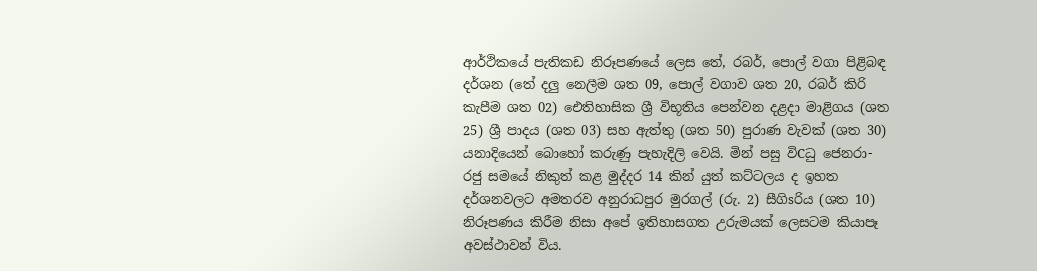ආර්ථිකයේ පැතිකඩ නිරූපණයේ ලෙස තේ, රබර්, පොල් වගා පිළිබඳ දර්ශන (තේ දලු නෙලීම ශත 09, පොල් වගාව ශත 20, රබර් කිරි කැපීම ශත 02) ඓතිහාසික ශ්‍රී විභූතිය පෙන්වන දළදා මාළිගය (ශත 25) ශ්‍රී පාදය (ශත 03) සහ ඇත්තු (ශත 50) පුරාණ වැවක්‌ (ශත 30) යනාදියෙන් බොහෝ කරුණු පැහැදිලි වෙයි. මින් පසු විCධු ජෙනරා- රජු සමයේ නිකුත් කළ මුද්දර 14 කින් යුත් කට්‌ටලය ද ඉහත දර්ශනවලට අමතරව අනුරාධපුර මුරගල් (රු. 2) සීගිsරිය (ශත 10) නිරූපණය කිරීම නිසා අපේ ඉතිහාසගත උරුමයක්‌ ලෙසටම කියාපෑ අවස්‌ථාවන් විය.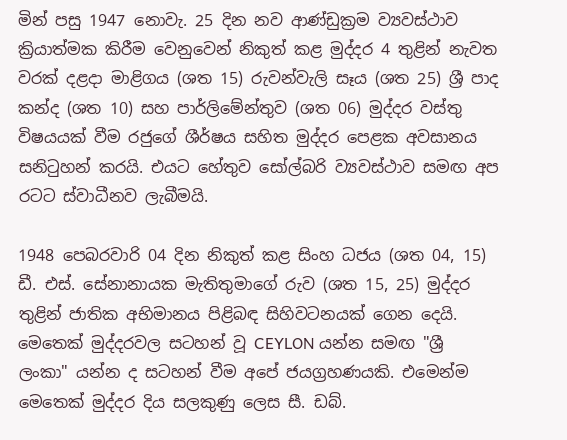මින් පසු 1947 නොවැ. 25 දින නව ආණ්‌ඩුක්‍රම ව්‍යවස්‌ථාව ක්‍රියාත්මක කිරීම වෙනුවෙන් නිකුත් කළ මුද්දර 4 තුළින් නැවත වරක්‌ දළදා මාළිගය (ශත 15) රුවන්වැලි සෑය (ශත 25) ශ්‍රී පාද කන්ද (ශත 10) සහ පාර්ලිමේන්තුව (ශත 06) මුද්දර වස්‌තු විෂයයක්‌ වීම රජුගේ ශීර්ෂය සහිත මුද්දර පෙළක අවසානය සනිටුහන් කරයි. එයට හේතුව සෝල්බරි ව්‍යවස්‌ථාව සමඟ අප රටට ස්‌වාධීනව ලැබීමයි.

1948 පෙබරවාරි 04 දින නිකුත් කළ සිංහ ධජය (ශත 04, 15) ඩී. එස්‌. සේනානායක මැතිතුමාගේ රුව (ශත 15, 25) මුද්දර තුළින් ජාතික අභිමානය පිළිබඳ සිහිවටනයක්‌ ගෙන දෙයි. මෙතෙක්‌ මුද්දරවල සටහන් වූ CEYLON යන්න සමඟ "ශ්‍රී ලංකා" යන්න ද සටහන් වීම අපේ ජයග්‍රහණයකි. එමෙන්ම මෙතෙක්‌ මුද්දර දිය සලකුණු ලෙස සී. ඩබ්.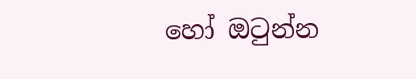හෝ ඔටුන්න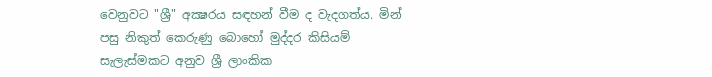වෙනුවට "ශ්‍රී" අක්‍ෂරය සඳහන් වීම ද වැදගත්ය. මින් පසු නිකුත් කෙරුණු බොහෝ මුද්දර කිසියම් සැලැස්‌මකට අනුව ශ්‍රී ලාංකික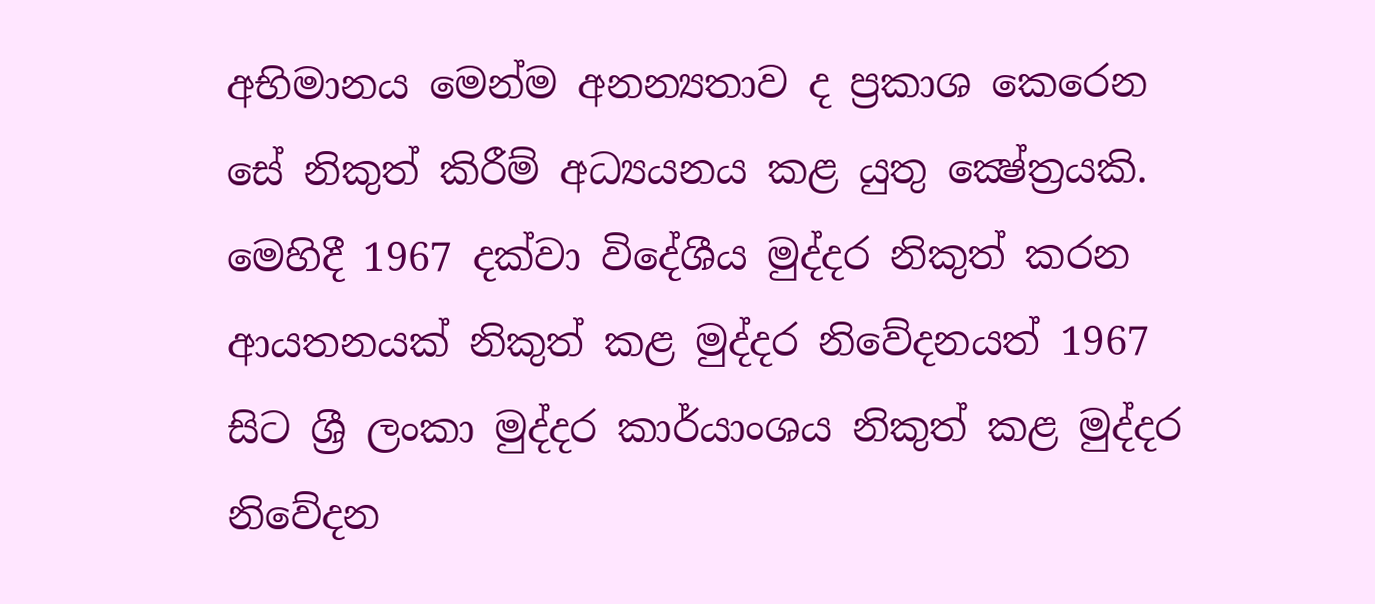අභිමානය මෙන්ම අනන්‍යතාව ද ප්‍රකාශ කෙරෙන සේ නිකුත් කිරීම් අධ්‍යයනය කළ යුතු ක්‍ෂේත්‍රයකි. මෙහිදී 1967 දක්‌වා විදේශීය මුද්දර නිකුත් කරන ආයතනයක්‌ නිකුත් කළ මුද්දර නිවේදනයත් 1967 සිට ශ්‍රී ලංකා මුද්දර කාර්යාංශය නිකුත් කළ මුද්දර නිවේදන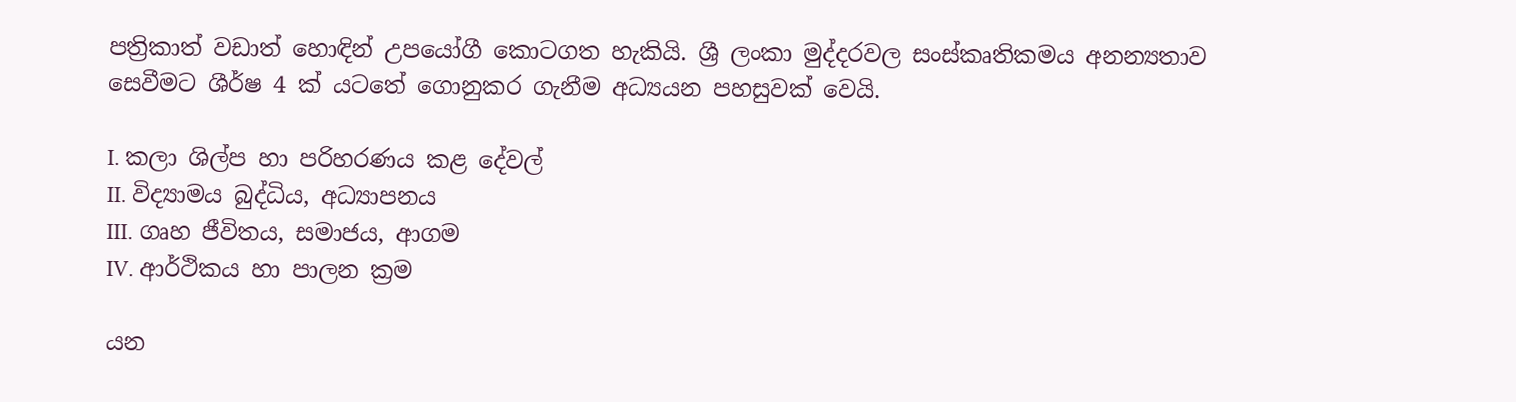පත්‍රිකාත් වඩාත් හොඳින් උපයෝගී කොටගත හැකියි. ශ්‍රී ලංකා මුද්දරවල සංස්‌කෘතිකමය අනන්‍යතාව සෙවීමට ශීර්ෂ 4 ක්‌ යටතේ ගොනුකර ගැනීම අධ්‍යයන පහසුවක්‌ වෙයි.

I. කලා ශිල්ප හා පරිහරණය කළ දේවල්
II. විද්‍යාමය බුද්ධිය, අධ්‍යාපනය
III. ගෘහ ජීවිතය, සමාජය, ආගම
IV. ආර්ථිකය හා පාලන ක්‍රම

යන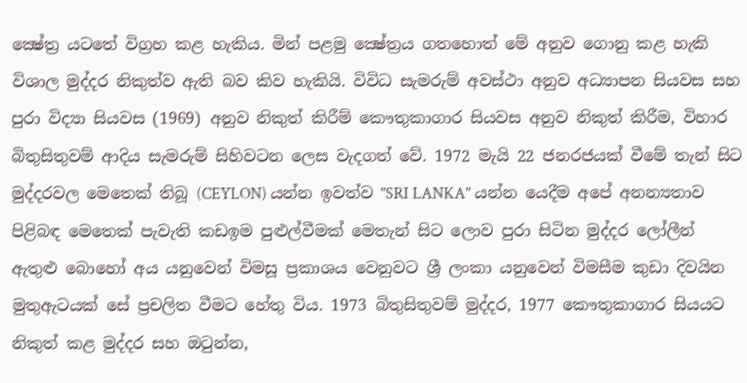ක්‍ෂේත්‍ර යටතේ විග්‍රහ කළ හැකිය. මින් පළමු ක්‍ෂේත්‍රය ගතහොත් මේ අනුව ගොනු කළ හැකි විශාල මුද්දර නිකුත්ව ඇති බව කිව හැකියි. විවිධ සැමරුම් අවස්‌ථා අනුව අධ්‍යාපන සියවස සහ පුරා විද්‍යා සියවස (1969) අනුව නිකුත් කිරීම් කෞතුකාගාර සියවස අනුව නිකුත් කිරීම, විහාර බිතුසිතුවම් ආදිය සැමරුම් සිහිවටන ලෙස වැදගත් වේ. 1972 මැයි 22 ජනරජයක්‌ වීමේ තැන් සිට මුද්දරවල මෙතෙක්‌ තිබූ (CEYLON) යන්න ඉවත්ව "SRI LANKA" යන්න යෙදීම අපේ අනන්‍යතාව පිළිබඳ මෙතෙක්‌ පැවැති කඩඉම පුළුල්වීමක්‌ මෙතැන් සිට ලොව පුරා සිටින මුද්දර ලෝලීන් ඇතුළු බොහෝ අය යනුවෙන් විමසූ ප්‍රකාශය වෙනුවට ශ්‍රී ලංකා යනුවෙන් විමසීම කුඩා දිවයින මුතුඇටයක්‌ සේ ප්‍රචලිත වීමට හේතු විය. 1973 බිතුසිතුවම් මුද්දර, 1977 කෞතුකාගාර සියයට නිකුත් කළ මුද්දර සහ ඔටුන්න,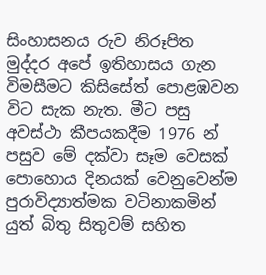සිංහාසනය රුව නිරූපිත මුද්දර අපේ ඉතිහාසය ගැන විමසීමට කිසිසේත් පොළඹවන විට සැක නැත. මීට පසු අවස්‌ථා කීපයකදීම 1976 න් පසුව මේ දක්‌වා සෑම වෙසක්‌ පොහොය දිනයක්‌ වෙනුවෙන්ම පුරාවිද්‍යාත්මක වටිනාකමින් යුත් බිතු සිතුවම් සහිත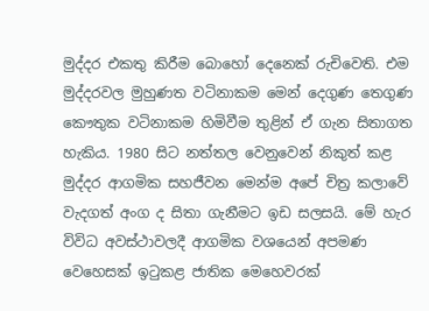මුද්දර එකතු කිරීම බොහෝ දෙනෙක්‌ රුචිවෙති. එම මුද්දරවල මුහුණත වටිනාකම මෙන් දෙගුණ තෙගුණ කෞතුක වටිනාකම හිමිවීම තුළින් ඒ ගැන සිතාගත හැකිය. 1980 සිට නත්තල වෙනුවෙන් නිකුත් කළ මුද්දර ආගමික සහජීවන මෙන්ම අපේ චිත්‍ර කලාවේ වැදගත් අංග ද සිතා ගැනීමට ඉඩ සලසයි. මේ හැර විවිධ අවස්‌ථාවලදී ආගමික වශයෙන් අපමණ වෙහෙසක්‌ ඉටුකළ ජාතික මෙහෙවරක්‌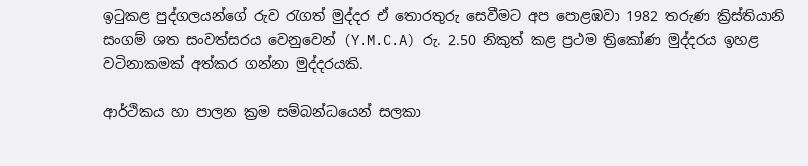ඉටුකළ පුද්ගලයන්ගේ රුව රැගත් මුද්දර ඒ තොරතුරු සෙවීමට අප පොළඹවා 1982 තරුණ ක්‍රිස්‌තියානි සංගම් ශත සංවත්සරය වෙනුවෙන් (Y.M.C.A) රු. 2.50 නිකුත් කළ ප්‍රථම ත්‍රිකෝණ මුද්දරය ඉහළ වටිනාකමක්‌ අත්කර ගන්නා මුද්දරයකි.

ආර්ථිකය හා පාලන ක්‍රම සම්බන්ධයෙන් සලකා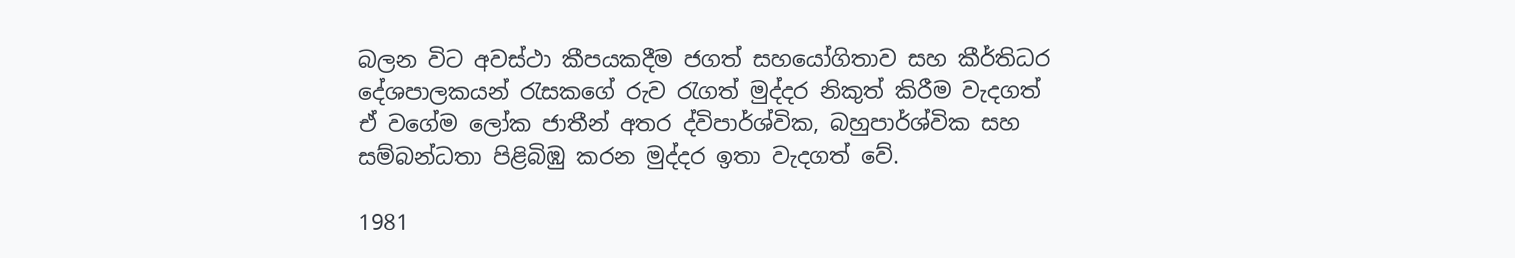බලන විට අවස්‌ථා කීපයකදීම ජගත් සහයෝගිතාව සහ කීර්තිධර දේශපාලකයන් රැසකගේ රුව රැගත් මුද්දර නිකුත් කිරීම වැදගත් ඒ වගේම ලෝක ජාතීන් අතර ද්විපාර්ශ්වික, බහුපාර්ශ්වික සහ සම්බන්ධතා පිළිබිඹු කරන මුද්දර ඉතා වැදගත් වේ.

1981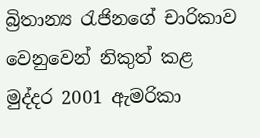බ්‍රිතාන්‍ය රැජිනගේ චාරිකාව වෙනුවෙන් නිකුත් කළ මුද්දර 2001 ඇමරිකා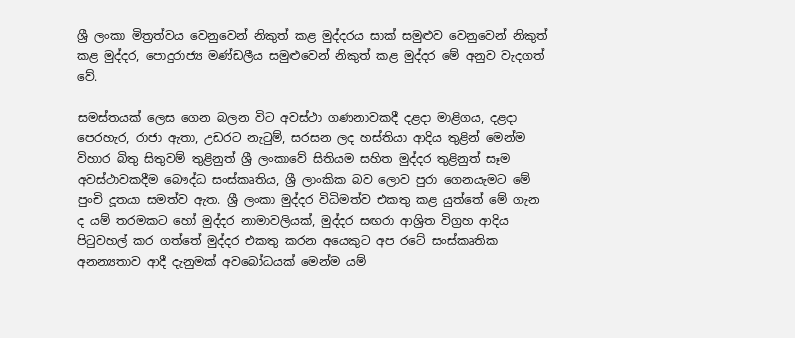ශ්‍රී ලංකා මිත්‍රත්වය වෙනුවෙන් නිකුත් කළ මුද්දරය සාක්‌ සමුළුව වෙනුවෙන් නිකුත් කළ මුද්දර, පොදුරාජ්‍ය මණ්‌ඩලීය සමුළුවෙන් නිකුත් කළ මුද්දර මේ අනුව වැදගත් වේ.

සමස්‌තයක්‌ ලෙස ගෙන බලන විට අවස්‌ථා ගණනාවකදී දළදා මාළිගය, දළදා පෙරහැර, රාජා ඇතා, උඩරට නැටුම්, සරසන ලද හස්‌තියා ආදිය තුළින් මෙන්ම විහාර බිතු සිතුවම් තුළිනුත් ශ්‍රී ලංකාවේ සිතියම සහිත මුද්දර තුළිනුත් සෑම අවස්‌ථාවකදීම බෞද්ධ සංස්‌කෘතිය, ශ්‍රී ලාංකික බව ලොව පුරා ගෙනයැමට මේ පුංචි දූතයා සමත්ව ඇත. ශ්‍රී ලංකා මුද්දර විධිමත්ව එකතු කළ යුත්තේ මේ ගැන ද යම් තරමකට හෝ මුද්දර නාමාවලියක්‌, මුද්දර සඟරා ආශ්‍රිත විග්‍රහ ආදිය පිටුවහල් කර ගත්තේ මුද්දර එකතු කරන අයෙකුට අප රටේ සංස්‌කෘතික අනන්‍යතාව ආදී දැනුමක්‌ අවබෝධයක්‌ මෙන්ම යම්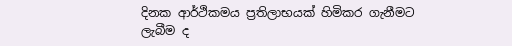දිනක ආර්ථිකමය ප්‍රතිලාභයක්‌ හිමිකර ගැනීමට ලැබීම ද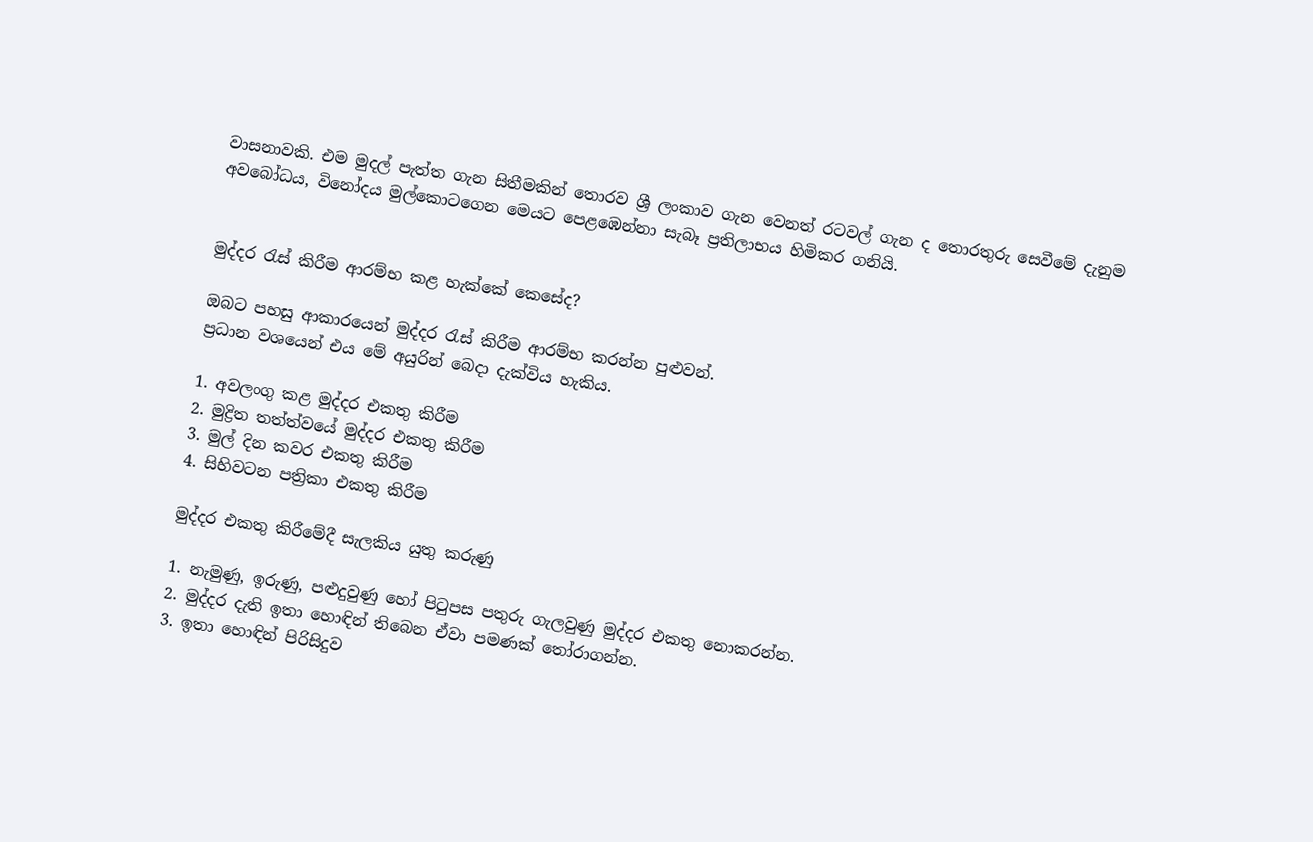වාසනාවකි. එම මුදල් පැත්ත ගැන සිතීමකින් තොරව ශ්‍රී ලංකාව ගැන වෙනත් රටවල් ගැන ද තොරතුරු සෙවීමේ දැනුම අවබෝධය, විනෝදය මුල්කොටගෙන මෙයට පෙළඹෙන්නා සැබෑ ප්‍රතිලාභය හිමිකර ගනියි.


මුද්දර රැස් කිරීම ආරම්භ කළ හැක්කේ කෙසේද?

ඔබට පහසු ආකාරයෙන් මුද්දර රැස් කිරීම ආරම්භ කරන්න පුළුවන්.
ප්‍රධාන වශයෙන් එය මේ අයුරින් බෙදා දැක්විය හැකිය.

1. අවලංගු කළ මුද්දර එකතු කිරීම
2. මුද්‍රිත තත්ත්වයේ මුද්දර එකතු කිරීම‍
3. මුල් දින කවර එකතු කිරීම‍
4. සිහිවටන පත්‍රිකා එකතු කිරීම

මුද්දර එකතු කිරීමේදී සැලකිය යුතු කරුණු

1. නැමුණු, ඉරුණු, පළුදුවුණු හෝ පිටුපස පතුරු ගැලවුණු මුද්දර එකතු නොකරන්න.
2. මුද්දර දැති ඉතා හොඳින් තිබෙන ඒවා පමණක්‌ තෝරාගන්න.
3. ඉතා හොඳින් පිරිසිදුව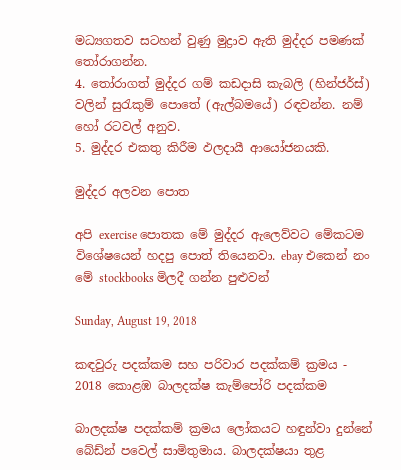මධ්‍යගතව සටහන් වුණු මුද්‍රාව ඇති මුද්දර පමණක්‌ තෝරාගන්න.
4. තෝරාගත් මුද්දර ගම් කඩදාසි කැබලි (හින්ජර්ස්‌) වලින් සුරැකුම් පොතේ (ඇල්බමයේ) රඳවන්න. නම් හෝ රටවල් අනුව.
5. මුද්දර එකතු කිරීම ඵලදායී ආයෝජනයකි.

මුද්දර අලවන පොත

අපි exercise පොතක මේ මුද්දර ඇලෙව්වට මේකටම විශේෂයෙන් හදපු පොත් තියෙනවා. ebay එකෙන් නං මේ stockbooks මිලදී ගන්න පුළුවන්

Sunday, August 19, 2018

කඳවුරු පදක්කම සහ පරිවාර පදක්කම් ක්‍රමය - 2018 කොළඹ බාලදක්ෂ කැම්පෝරි පදක්කම

බාලදක්ෂ පදක්කම් ක්‍රමය ලෝකයට හඳුන්වා දුන්නේ බේඩ්න් පවෙල් සාමිතුමාය. බාලදක්ෂයා තුළ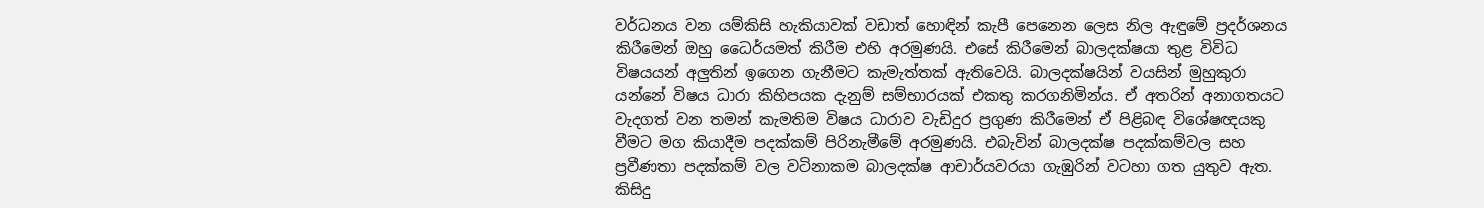වර්ධනය වන යම්කිසි හැකියාවක් වඩාත් හොඳින් කැපී පෙනෙන ලෙස නිල ඇඳුමේ ප්‍රදර්ශනය කිරීමෙන් ඔහු ධෛර්යමත් කිරීම එහි අරමුණයි. එසේ කිරීමෙන් බාලදක්ෂයා තුළ විවිධ විෂයයන් අලුතින් ඉගෙන ගැනීමට කැමැත්තක් ඇතිවෙයි. බාලදක්ෂයින් වයසින් මුහුකුරා යන්නේ විෂය ධාරා කිහිපයක දැනුම් සම්භාරයක් එකතු කරගනිමින්ය. ඒ අතරින් අනාගතයට වැදගත් වන තමන් කැමතිම විෂය ධාරාව වැඩිදුර ප්‍රගුණ කිරීමෙන් ඒ පිළිබඳ විශේෂඥයකු වීමට මග කියාදීම පදක්කම් පිරිනැමීමේ අරමුණයි. එබැවින් බාලදක්ෂ පදක්කම්වල සහ ප්‍රවීණතා පදක්කම් වල වටිනාකම බාලදක්ෂ ආචාර්යවරයා ගැඹුරින් වටහා ගත යුතුව ඇත. කිසිදු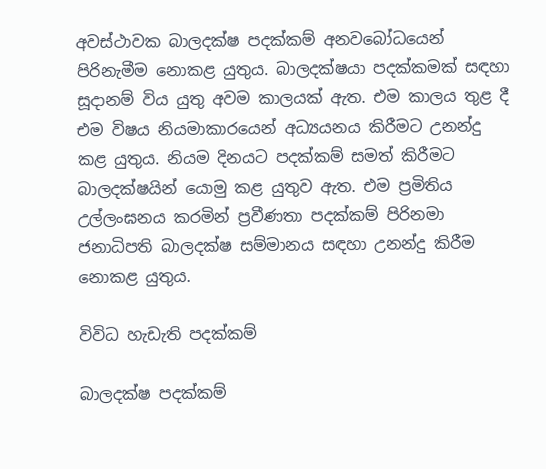අවස්ථාවක බාලදක්ෂ පදක්කම් අනවබෝධයෙන් පිරිනැමීම නොකළ යුතුය. බාලදක්ෂයා පදක්කමක් සඳහා සූදානම් විය යුතු අවම කාලයක් ඇත. එම කාලය තුළ දී එම විෂය නියමාකාරයෙන් අධ්‍යයනය කිරීමට උනන්දු කළ යුතුය. නියම දිනයට පදක්කම් සමත් කිරීමට බාලදක්ෂයින් යොමු කළ යුතුව ඇත. එම ප්‍රමිතිය උල්ලංඝනය කරමින් ප්‍රවීණතා පදක්කම් පිරිනමා ජනාධිපති බාලදක්ෂ සම්මානය සඳහා උනන්දු කිරීම නොකළ යුතුය.

විවිධ හැඩැති පදක්කම්

බාලදක්ෂ පදක්කම්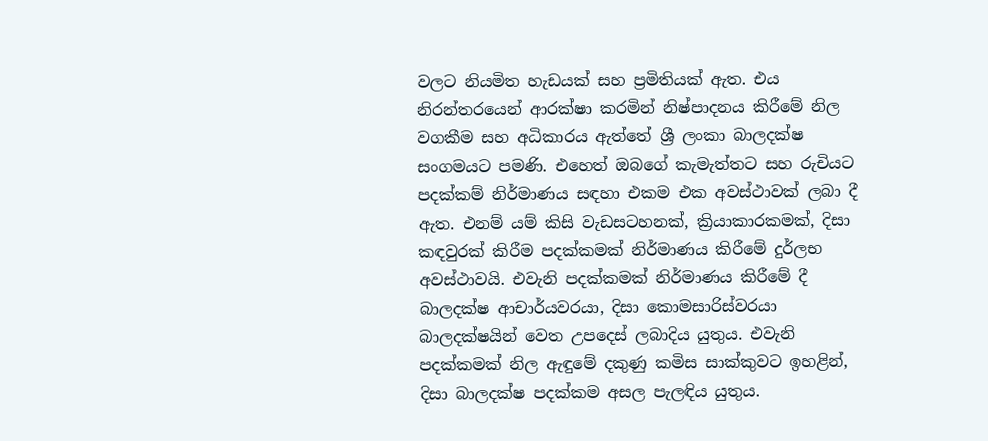වලට නියමිත හැඩයක් සහ ප්‍රමිතියක් ඇත. එය නිරන්තරයෙන් ආරක්ෂා කරමින් නිෂ්පාදනය කිරීමේ නිල වගකීම සහ අධිකාරය ඇත්තේ ශ්‍රී ලංකා බාලදක්ෂ සංගමයට පමණි. එහෙත් ඔබගේ කැමැත්තට සහ රුචියට පදක්කම් නිර්මාණය සඳහා එකම එක අවස්ථාවක් ලබා දී ඇත. එනම් යම් කිසි වැඩසටහනක්, ක්‍රියාකාරකමක්, දිසා කඳවුරක් කිරීම පදක්කමක් නිර්මාණය කිරීමේ දුර්ලභ අවස්ථාවයි. එවැනි පදක්කමක් නිර්මාණය කිරීමේ දී බාලදක්ෂ ආචාර්යවරයා, දිසා කොමසාරිස්වරයා බාලදක්ෂයින් වෙත උපදෙස් ලබාදිය යුතුය. එවැනි පදක්කමක් නිල ඇඳුමේ දකුණු කමිස සාක්කුවට ඉහළින්, දිසා බාලදක්ෂ පදක්කම අසල පැලඳිය යුතුය.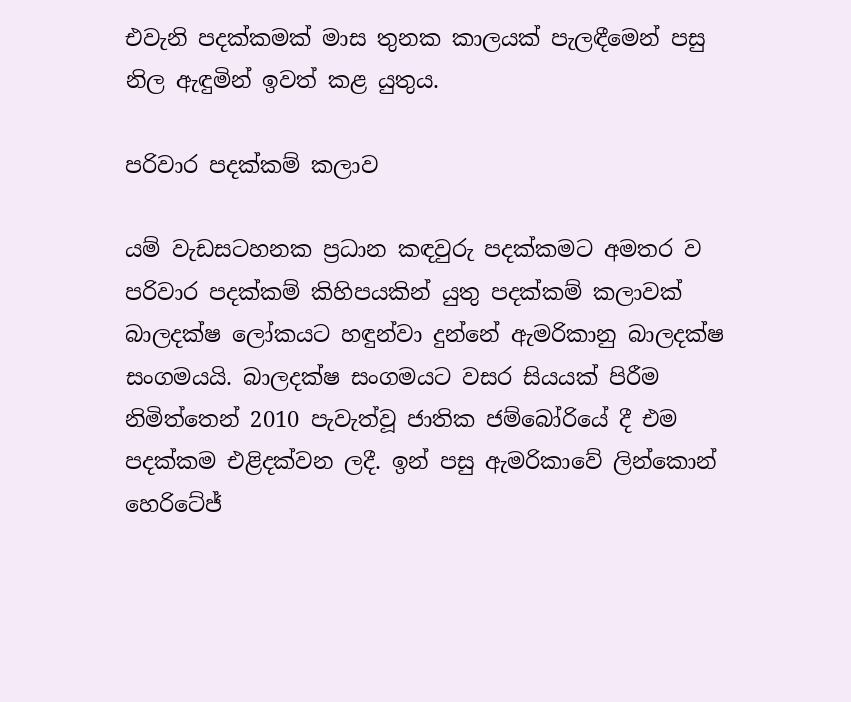එවැනි පදක්කමක් මාස තුනක කාලයක් පැලඳීමෙන් පසු නිල ඇඳුමින් ඉවත් කළ යුතුය.

පරිවාර පදක්කම් කලාව

යම් වැඩසටහනක ප්‍රධාන කඳවුරු පදක්කමට අමතර ව පරිවාර පදක්කම් කිහිපයකින් යුතු පදක්කම් කලාවක් බාලදක්ෂ ලෝකයට හඳුන්වා දුන්නේ ඇමරිකානු බාලදක්ෂ සංගමයයි. බාලදක්ෂ සංගමයට වසර සියයක් පිරීම නිමිත්තෙන් 2010 පැවැත්වූ ජාතික ජම්බෝරියේ දී එම පදක්කම එළිදක්වන ලදී. ඉන් පසු ඇමරිකාවේ ලින්කොන් හෙරිටේජ්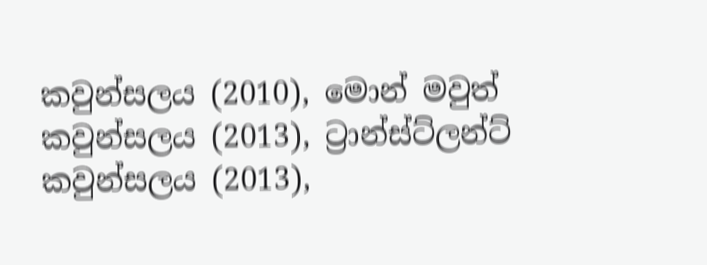කවුන්සලය (2010), මොන් මවුත් කවුන්සලය (2013), ට්‍රාන්ස්ට්ලන්ට් කවුන්සලය (2013),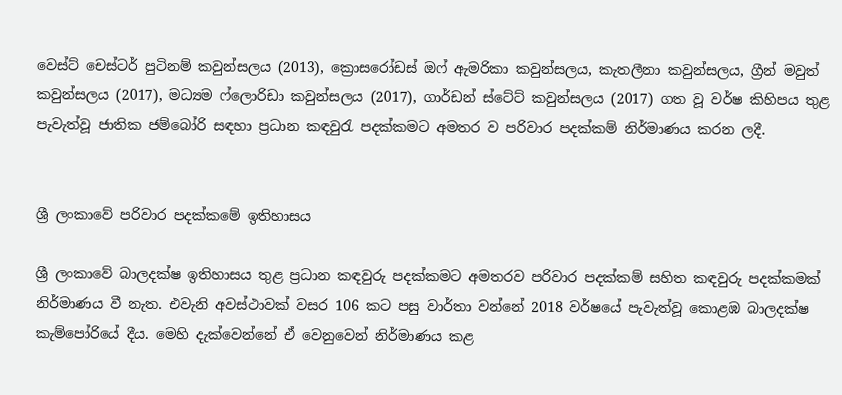වෙස්ට් චෙස්ටර් පුටිනම් කවුන්සලය (2013), ක්‍රොසරෝඩස් ඔෆ් ඇමරිකා කවුන්සලය, කැතලීනා කවුන්සලය, ග්‍රීන් මවුත් කවුන්සලය (2017), මධ්‍යම ෆ්ලොරිඩා කවුන්සලය (2017), ගාර්ඩන් ස්ටේට් කවුන්සලය (2017) ගත වූ වර්ෂ කිහිපය තුළ පැවැත්වූ ජාතික ජම්බෝරි සඳහා ප්‍රධාන කඳවුරැ පදක්කමට අමතර ව පරිවාර පදක්කම් නිර්මාණය කරන ලදී.


ශ්‍රී ලංකාවේ පරිවාර පදක්කමේ ඉතිහාසය

ශ්‍රී ලංකාවේ බාලදක්ෂ ඉතිහාසය තුළ ප්‍රධාන කඳවුරු පදක්කමට අමතරව පරිවාර පදක්කම් සහිත කඳවුරු පදක්කමක් නිර්මාණය වී නැත. එවැනි අවස්ථාවක් වසර 106 කට පසු වාර්තා වන්නේ 2018 වර්ෂයේ පැවැත්වූ කොළඹ බාලදක්ෂ කැම්පෝරියේ දීය. මෙහි දැක්වෙන්නේ ඒ වෙනුවෙන් නිර්මාණය කළ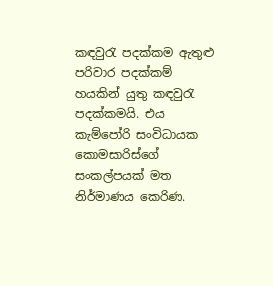කඳවුරැ පදක්කම ඇතුළු පරිවාර පදක්කම් හයකින් යුතු කඳවුරැ පදක්කමයි. එය කැම්පෝරි සංවිධායක කොමසාරිස්ගේ සංකල්පයක් මත නිර්මාණය කෙරිණ.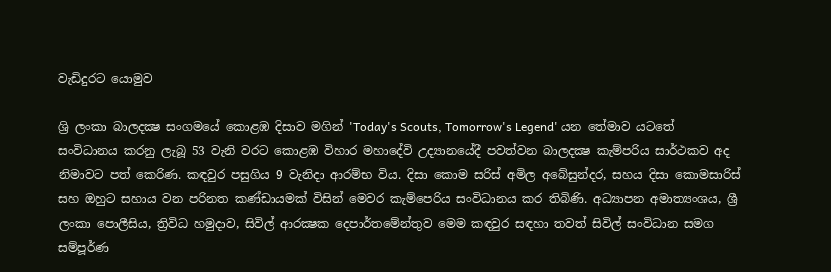වැඩිදුරට යොමුව

ශ්‍රි ලංකා බාලදක්‍ෂ සංගමයේ කොළඹ දිසාව මගින් 'Today's Scouts, Tomorrow's Legend' යන තේමාව යටතේ සංවිධානය කරනු ලැබූ 53 වැනි වරට කොළඹ විහාර මහාදේවි උද්‍යානයේදී පවත්වන බාලදක්‍ෂ කැම්පරිය සාර්ථකව අද නිමාවට පත් කෙරිණ. කඳවුර පසුගිය 9 වැනිදා ආරම්භ විය. දිසා කොම සරිස් අමිල අබේසුන්දර, සහය දිසා කොමසාරිස් සහ ඔහුට සහාය වන පරිනත කණ්ඩායමක් විසින් මෙවර කැම්පෙරිය සංවිධානය කර තිබිණි. අධ්‍යාපන අමාත්‍යංශය, ශ්‍රී ලංකා පොලීසිය, ත්‍රිවිධ හමුදාව, සිවිල් ආරක්‍ෂක දෙපාර්තමේන්තුව මෙම කඳවුර සඳහා තවත් සිවිල් සංවිධාන සමග සම්පූර්ණ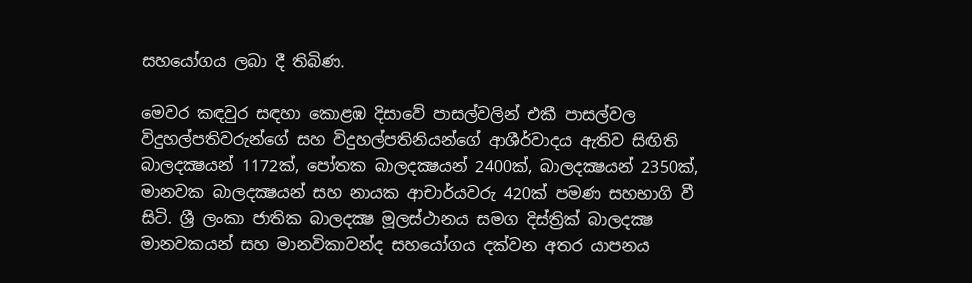සහයෝගය ලබා දී තිබිණ.

මෙවර කඳවුර සඳහා කොළඹ දිසාවේ පාසල්වලින් එකී පාසල්වල විදුහල්පතිවරුන්ගේ සහ විදුහල්පතිනියන්ගේ ආශීර්වාදය ඇතිව සිඟිති බාලදක්‍ෂයන් 1172ක්, පෝතක බාලදක්‍ෂයන් 2400ක්, බාලදක්‍ෂයන් 2350ක්, මානවක බාලදක්‍ෂයන් සහ නායක ආචාර්යවරු 420ක් පමණ සහභාගි වී සිටි. ශ්‍රී ලංකා ජාතික බාලදක්‍ෂ මූලස්ථානය සමග දිස්ත්‍රික් බාලදක්‍ෂ මානවකයන් සහ මානවිකාවන්ද සහයෝගය දක්වන අතර යාපනය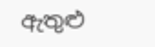ඇතුළු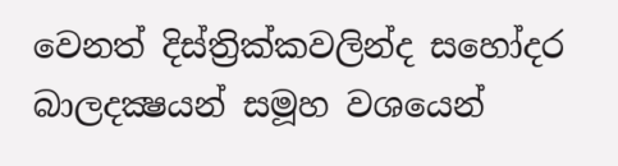වෙනත් දිස්ත්‍රික්කවලින්ද සහෝදර බාලදක්‍ෂයන් සමූහ වශයෙන්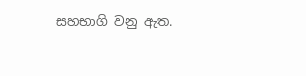සහභාගි වනු ඇත.